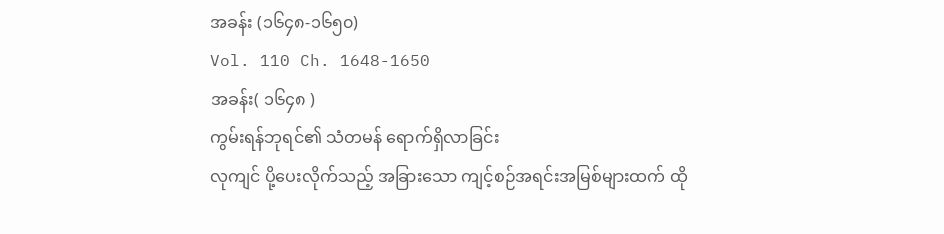အခန်း (၁၆၄၈-၁၆၅၀)
Vol. 110 Ch. 1648-1650
အခန်း( ၁၆၄၈ )
ကွမ်းရန်ဘုရင်၏ သံတမန် ရောက်ရှိလာခြင်း
လုကျင် ပို့ပေးလိုက်သည့် အခြားသော ကျင့်စဉ်အရင်းအမြစ်များထက် ထို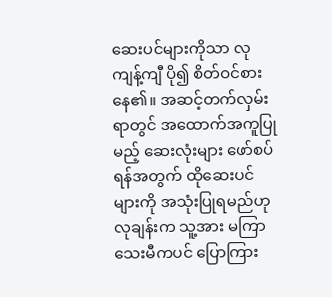ဆေးပင်များကိုသာ လုကျန့်ကျီ ပို၍ စိတ်ဝင်စားနေ၏။ အဆင့်တက်လှမ်းရာတွင် အထောက်အကူပြုမည့် ဆေးလုံးများ ဖော်စပ်ရန်အတွက် ထိုဆေးပင်များကို အသုံးပြုရမည်ဟု လုချန်းက သူ့အား မကြာသေးမီကပင် ပြောကြား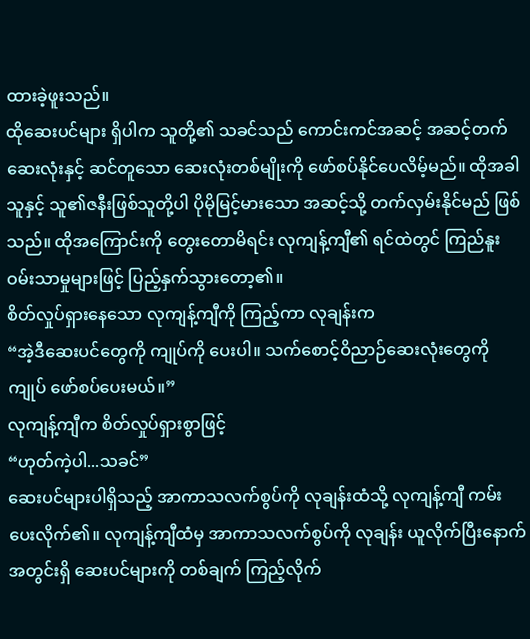ထားခဲ့ဖူးသည်။
ထိုဆေးပင်များ ရှိပါက သူတို့၏ သခင်သည် ကောင်းကင်အဆင့် အဆင့်တက်ဆေးလုံးနှင့် ဆင်တူသော ဆေးလုံးတစ်မျိုးကို ဖော်စပ်နိုင်ပေလိမ့်မည်။ ထိုအခါ သူနှင့် သူ၏ဇနီးဖြစ်သူတို့ပါ ပိုမိုမြင့်မားသော အဆင့်သို့ တက်လှမ်းနိုင်မည် ဖြစ်သည်။ ထိုအကြောင်းကို တွေးတောမိရင်း လုကျန့်ကျီ၏ ရင်ထဲတွင် ကြည်နူးဝမ်းသာမှုများဖြင့် ပြည့်နှက်သွားတော့၏။
စိတ်လှုပ်ရှားနေသော လုကျန့်ကျီကို ကြည့်ကာ လုချန်းက
“အဲ့ဒီဆေးပင်တွေကို ကျုပ်ကို ပေးပါ။ သက်စောင့်ဝိညာဉ်ဆေးလုံးတွေကို ကျုပ် ဖော်စပ်ပေးမယ်။”
လုကျန့်ကျီက စိတ်လှုပ်ရှားစွာဖြင့်
“ဟုတ်ကဲ့ပါ...သခင်”
ဆေးပင်များပါရှိသည့် အာကာသလက်စွပ်ကို လုချန်းထံသို့ လုကျန့်ကျီ ကမ်းပေးလိုက်၏။ လုကျန့်ကျီထံမှ အာကာသလက်စွပ်ကို လုချန်း ယူလိုက်ပြီးနောက် အတွင်းရှိ ဆေးပင်များကို တစ်ချက် ကြည့်လိုက်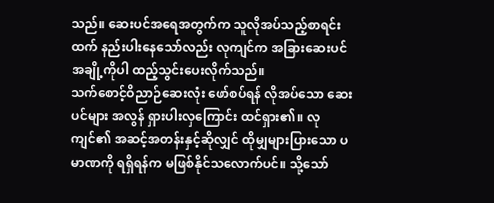သည်။ ဆေးပင်အရေအတွက်က သူလိုအပ်သည့်စာရင်းထက် နည်းပါးနေသော်လည်း လုကျင်က အခြားဆေးပင်အချို့ကိုပါ ထည့်သွင်းပေးလိုက်သည်။
သက်စောင့်ဝိညာဉ်ဆေးလုံး ဖော်စပ်ရန် လိုအပ်သော ဆေးပင်များ အလွန် ရှားပါးလှကြောင်း ထင်ရှား၏။ လုကျင်၏ အဆင့်အတန်းနှင့်ဆိုလျှင် ထိုမျှများပြားသော ပမာဏကို ရရှိရန်က မဖြစ်နိုင်သလောက်ပင်။ သို့သော်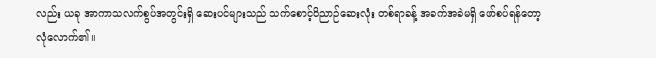လည်း ယခု အာကာသလက်စွပ်အတွင်းရှိ ဆေးပင်များသည် သက်စောင့်ဝိညာဉ်ဆေးလုံး တစ်ရာခန့် အခက်အခဲမရှိ ဖော်စပ်ရန်တော့ လုံလောက်၏။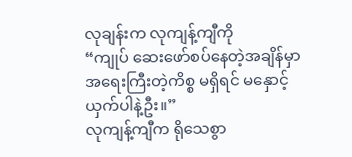လုချန်းက လုကျန့်ကျီကို
“ကျုပ် ဆေးဖော်စပ်နေတဲ့အချိန်မှာ အရေးကြီးတဲ့ကိစ္စ မရှိရင် မနှောင့်ယှက်ပါနဲ့ဦး။”
လုကျန့်ကျီက ရိုသေစွာ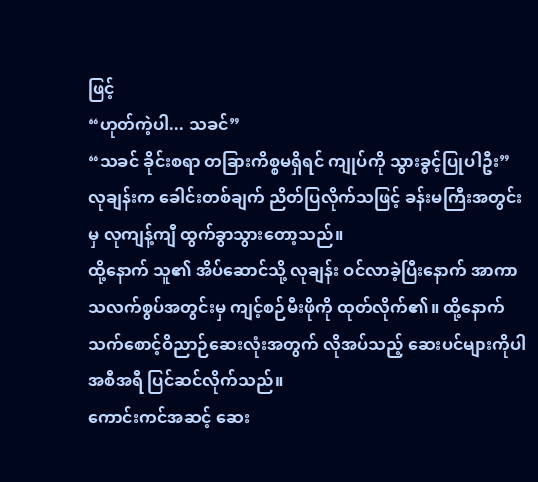ဖြင့်
“ဟုတ်ကဲ့ပါ... သခင်”
“သခင် ခိုင်းစရာ တခြားကိစ္စမရှိရင် ကျုပ်ကို သွားခွင့်ပြုပါဦး”
လုချန်းက ခေါင်းတစ်ချက် ညိတ်ပြလိုက်သဖြင့် ခန်းမကြီးအတွင်းမှ လုကျန့်ကျီ ထွက်ခွာသွားတော့သည်။
ထို့နောက် သူ၏ အိပ်ဆောင်သို့ လုချန်း ဝင်လာခဲ့ပြီးနောက် အာကာသလက်စွပ်အတွင်းမှ ကျင့်စဉ်မီးဖိုကို ထုတ်လိုက်၏။ ထို့နောက် သက်စောင့်ဝိညာဉ်ဆေးလုံးအတွက် လိုအပ်သည့် ဆေးပင်များကိုပါ အစီအရီ ပြင်ဆင်လိုက်သည်။
ကောင်းကင်အဆင့် ဆေး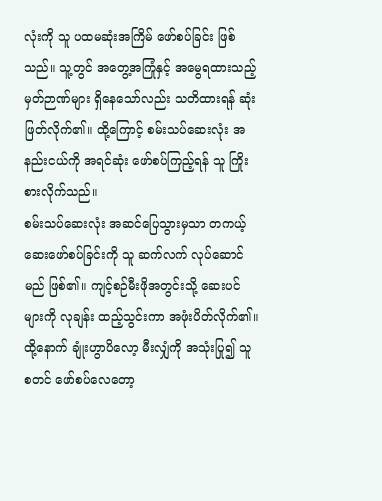လုံးကို သူ ပထမဆုံးအကြိမ် ဖော်စပ်ခြင်း ဖြစ်သည်။ သူ့တွင် အတွေ့အကြုံနှင့် အမွေရထားသည့် မှတ်ဉာဏ်များ ရှိနေသော်လည်း သတိထားရန် ဆုံးဖြတ်လိုက်၏။ ထို့ကြောင့် စမ်းသပ်ဆေးလုံး အနည်းငယ်ကို အရင်ဆုံး ဖော်စပ်ကြည့်ရန် သူ ကြိုးစားလိုက်သည်။
စမ်းသပ်ဆေးလုံး အဆင်ပြေသွားမှသာ တကယ့် ဆေးဖော်စပ်ခြင်းကို သူ ဆက်လက် လုပ်ဆောင်မည် ဖြစ်၏။ ကျင့်စဉ်မီးဖိုအတွင်းသို့ ဆေးပင်များကို လုချန်း ထည့်သွင်းကာ အဖုံးပိတ်လိုက်၏။ ထို့နောက် ချုံးဟွာပိလော့ မီးလျှံကို အသုံးပြု၍ သူ စတင် ဖော်စပ်လေတော့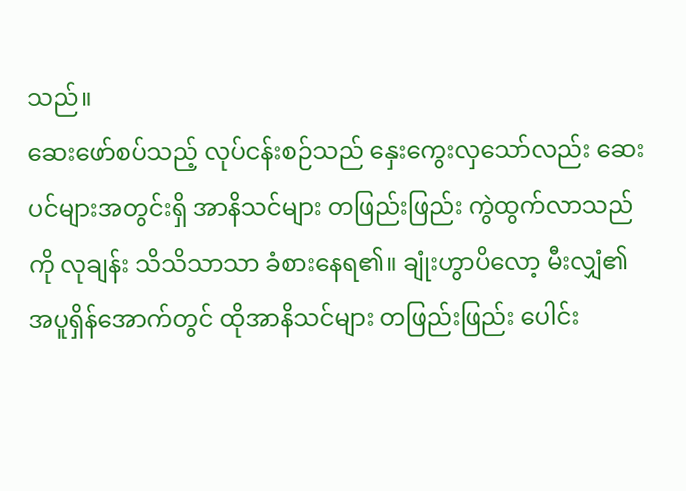သည်။
ဆေးဖော်စပ်သည့် လုပ်ငန်းစဉ်သည် နှေးကွေးလှသော်လည်း ဆေးပင်များအတွင်းရှိ အာနိသင်များ တဖြည်းဖြည်း ကွဲထွက်လာသည်ကို လုချန်း သိသိသာသာ ခံစားနေရ၏။ ချုံးဟွာပိလော့ မီးလျှံ၏ အပူရှိန်အောက်တွင် ထိုအာနိသင်များ တဖြည်းဖြည်း ပေါင်း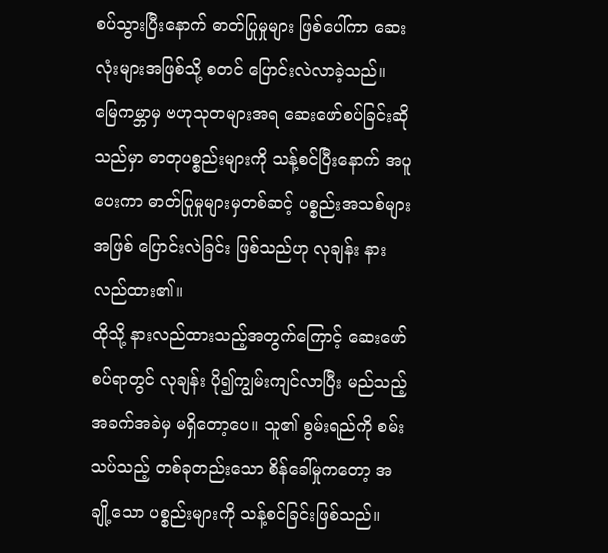စပ်သွားပြီးနောက် ဓာတ်ပြုမှုများ ဖြစ်ပေါ်ကာ ဆေးလုံးများအဖြစ်သို့ စတင် ပြောင်းလဲလာခဲ့သည်။
မြေကမ္ဘာမှ ဗဟုသုတများအရ ဆေးဖော်စပ်ခြင်းဆိုသည်မှာ ဓာတုပစ္စည်းများကို သန့်စင်ပြီးနောက် အပူပေးကာ ဓာတ်ပြုမှုများမှတစ်ဆင့် ပစ္စည်းအသစ်များအဖြစ် ပြောင်းလဲခြင်း ဖြစ်သည်ဟု လုချန်း နားလည်ထား၏။
ထိုသို့ နားလည်ထားသည့်အတွက်ကြောင့် ဆေးဖော်စပ်ရာတွင် လုချန်း ပို၍ကျွမ်းကျင်လာပြီး မည်သည့် အခက်အခဲမှ မရှိတော့ပေ။ သူ၏ စွမ်းရည်ကို စမ်းသပ်သည့် တစ်ခုတည်းသော စိန်ခေါ်မှုကတော့ အချို့သော ပစ္စည်းများကို သန့်စင်ခြင်းဖြစ်သည်။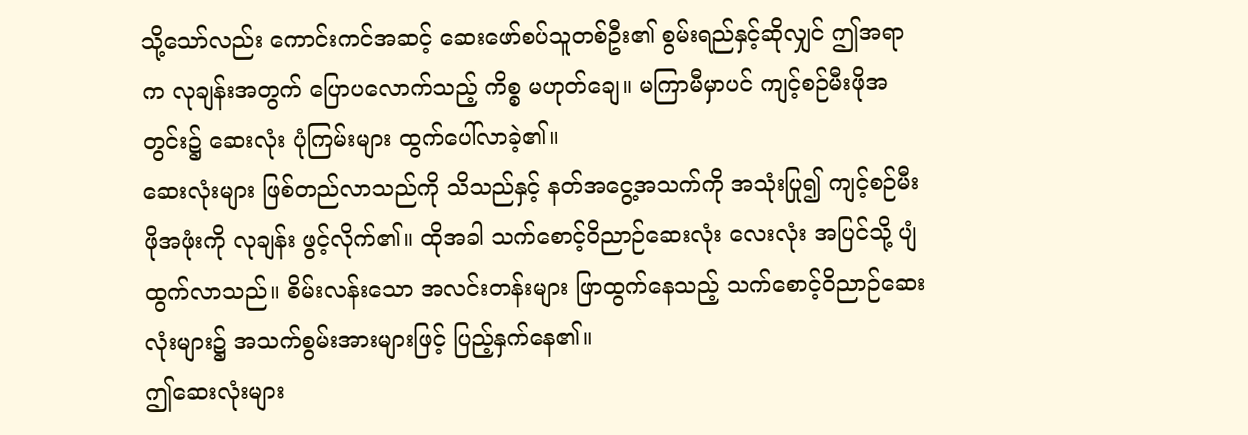သို့သော်လည်း ကောင်းကင်အဆင့် ဆေးဖော်စပ်သူတစ်ဦး၏ စွမ်းရည်နှင့်ဆိုလျှင် ဤအရာက လုချန်းအတွက် ပြောပလောက်သည့် ကိစ္စ မဟုတ်ချေ။ မကြာမီမှာပင် ကျင့်စဉ်မီးဖိုအတွင်း၌ ဆေးလုံး ပုံကြမ်းများ ထွက်ပေါ်လာခဲ့၏။
ဆေးလုံးများ ဖြစ်တည်လာသည်ကို သိသည်နှင့် နတ်အငွေ့အသက်ကို အသုံးပြု၍ ကျင့်စဉ်မီးဖိုအဖုံးကို လုချန်း ဖွင့်လိုက်၏။ ထိုအခါ သက်စောင့်ဝိညာဉ်ဆေးလုံး လေးလုံး အပြင်သို့ ပျံထွက်လာသည်။ စိမ်းလန်းသော အလင်းတန်းများ ဖြာထွက်နေသည့် သက်စောင့်ဝိညာဉ်ဆေးလုံးများ၌ အသက်စွမ်းအားများဖြင့် ပြည့်နှက်နေ၏။
ဤဆေးလုံးများ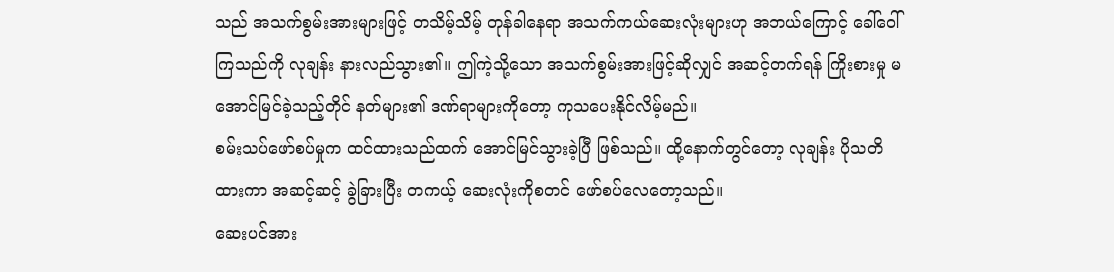သည် အသက်စွမ်းအားများဖြင့် တသိမ့်သိမ့် တုန်ခါနေရာ အသက်ကယ်ဆေးလုံးများဟု အဘယ်ကြောင့် ခေါ်ဝေါ်ကြသည်ကို လုချန်း နားလည်သွား၏။ ဤကဲ့သို့သော အသက်စွမ်းအားဖြင့်ဆိုလျှင် အဆင့်တက်ရန် ကြိုးစားမှု မအောင်မြင်ခဲ့သည့်တိုင် နတ်များ၏ ဒဏ်ရာများကိုတော့ ကုသပေးနိုင်လိမ့်မည်။
စမ်းသပ်ဖော်စပ်မှုက ထင်ထားသည်ထက် အောင်မြင်သွားခဲ့ပြီ ဖြစ်သည်။ ထို့နောက်တွင်တော့ လုချန်း ပိုသတိထားကာ အဆင့်ဆင့် ခွဲခြားပြီး တကယ့် ဆေးလုံးကိုစတင် ဖော်စပ်လေတော့သည်။
ဆေးပင်အား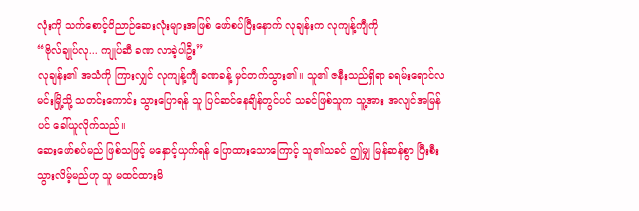လုံးကို သက်စောင့်ဝိညာဉ်ဆေးလုံးများအဖြစ် ဖော်စပ်ပြီးနောက် လုချန်းက လုကျန့်ကျီကို
“ဗိုလ်ချုပ်လု... ကျုပ်ဆီ ခဏ လာခဲ့ပါဦး”
လုချန်း၏ အသံကို ကြားလျှင် လုကျန့်ကျီ ခဏခန့် မှင်တက်သွား၏။ သူ၏ ဇနီးသည်ရှိရာ ခရမ်းရောင်လမင်းမြို့သို့ သတင်းကောင်း သွားပြောရန် သူ ပြင်ဆင်နေချိန်တွင်ပင် သခင်ဖြစ်သူက သူ့အား အလျင်အမြန်ပင် ခေါ်ယူလိုက်သည်။
ဆေးဖော်စပ်မည် ဖြစ်သဖြင့် မနှောင့်ယှက်ရန် ပြောထားသောကြောင့် သူ၏သခင် ဤမျှ မြန်ဆန်စွာ ပြီးစီးသွားလိမ့်မည်ဟု သူ မထင်ထားမိ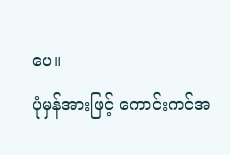ပေ။
ပုံမှန်အားဖြင့် ကောင်းကင်အ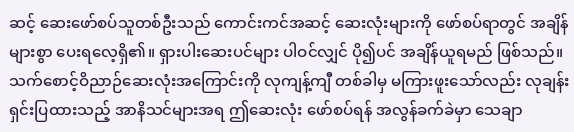ဆင့် ဆေးဖော်စပ်သူတစ်ဦးသည် ကောင်းကင်အဆင့် ဆေးလုံးများကို ဖော်စပ်ရာတွင် အချိန်များစွာ ပေးရလေ့ရှိ၏။ ရှားပါးဆေးပင်များ ပါဝင်လျှင် ပို၍ပင် အချိန်ယူရမည် ဖြစ်သည်။
သက်စောင့်ဝိညာဉ်ဆေးလုံးအကြောင်းကို လုကျန့်ကျီ တစ်ခါမှ မကြားဖူးသော်လည်း လုချန်း ရှင်းပြထားသည့် အာနိသင်များအရ ဤဆေးလုံး ဖော်စပ်ရန် အလွန်ခက်ခဲမှာ သေချာ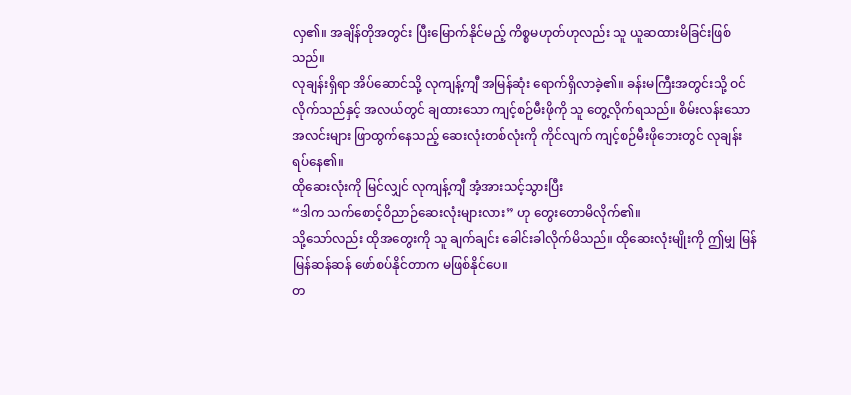လှ၏။ အချိန်တိုအတွင်း ပြီးမြောက်နိုင်မည့် ကိစ္စမဟုတ်ဟုလည်း သူ ယူဆထားမိခြင်းဖြစ်သည်။
လုချန်းရှိရာ အိပ်ဆောင်သို့ လုကျန့်ကျီ အမြန်ဆုံး ရောက်ရှိလာခဲ့၏။ ခန်းမကြီးအတွင်းသို့ ဝင်လိုက်သည်နှင့် အလယ်တွင် ချထားသော ကျင့်စဉ်မီးဖိုကို သူ တွေ့လိုက်ရသည်။ စိမ်းလန်းသော အလင်းများ ဖြာထွက်နေသည့် ဆေးလုံးတစ်လုံးကို ကိုင်လျက် ကျင့်စဉ်မီးဖိုဘေးတွင် လုချန်း ရပ်နေ၏။
ထိုဆေးလုံးကို မြင်လျှင် လုကျန့်ကျီ အံ့အားသင့်သွားပြီး
“ဒါက သက်စောင့်ဝိညာဉ်ဆေးလုံးများလား” ဟု တွေးတောမိလိုက်၏။
သို့သော်လည်း ထိုအတွေးကို သူ ချက်ချင်း ခေါင်းခါလိုက်မိသည်။ ထိုဆေးလုံးမျိုးကို ဤမျှ မြန်မြန်ဆန်ဆန် ဖော်စပ်နိုင်တာက မဖြစ်နိုင်ပေ။
တ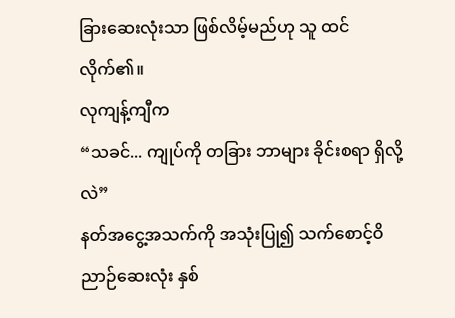ခြားဆေးလုံးသာ ဖြစ်လိမ့်မည်ဟု သူ ထင်လိုက်၏။
လုကျန့်ကျီက
“သခင်... ကျုပ်ကို တခြား ဘာများ ခိုင်းစရာ ရှိလို့လဲ”
နတ်အငွေ့အသက်ကို အသုံးပြု၍ သက်စောင့်ဝိညာဉ်ဆေးလုံး နှစ်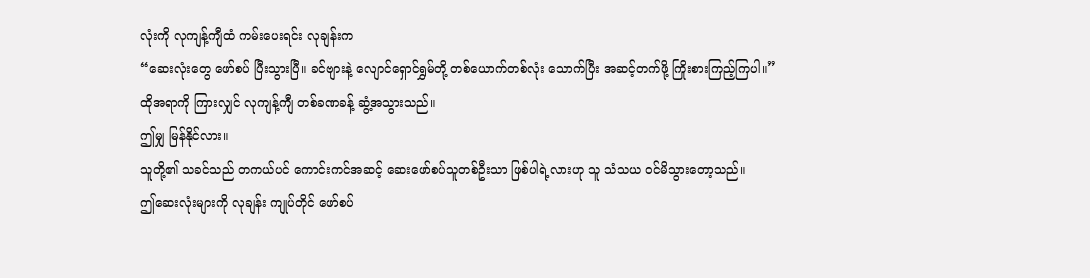လုံးကို လုကျန့်ကျီထံ ကမ်းပေးရင်း လုချန်းက
“ဆေးလုံးတွေ ဖော်စပ် ပြီးသွားပြီ။ ခင်ဗျားနဲ့ လျောင်ရှောင်ရွှမ်တို့ တစ်ယောက်တစ်လုံး သောက်ပြီး အဆင့်တက်ဖို့ ကြိုးစားကြည့်ကြပါ။”
ထိုအရာကို ကြားလျှင် လုကျန့်ကျီ တစ်ခဏခန့် ဆွံ့အသွားသည်။
ဤမျှ မြန်နိုင်လား။
သူတို့၏ သခင်သည် တကယ်ပင် ကောင်းကင်အဆင့် ဆေးဖော်စပ်သူတစ်ဦးသာ ဖြစ်ပါရဲ့လားဟု သူ သံသယ ဝင်မိသွားတော့သည်။
ဤဆေးလုံးများကို လုချန်း ကျုပ်တိုင် ဖော်စပ်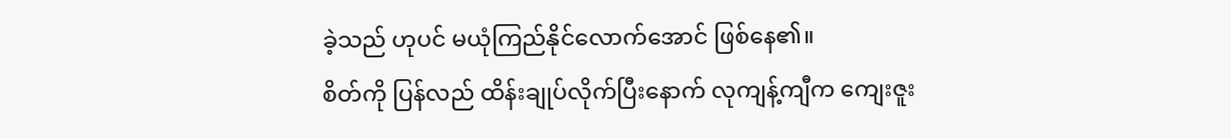ခဲ့သည် ဟုပင် မယုံကြည်နိုင်လောက်အောင် ဖြစ်နေ၏။
စိတ်ကို ပြန်လည် ထိန်းချုပ်လိုက်ပြီးနောက် လုကျန့်ကျီက ကျေးဇူး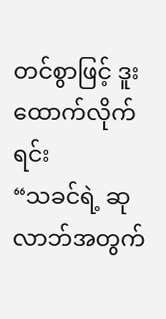တင်စွာဖြင့် ဒူးထောက်လိုက်ရင်း
“သခင်ရဲ့ ဆုလာဘ်အတွက်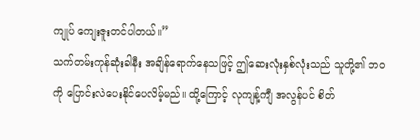ကျုပ် ကျေးဇူးတင်ပါတယ်။”
သက်တမ်းကုန်ဆုံးခါနီး အချိန်ရောက်နေသဖြင့် ဤဆေးလုံးနှစ်လုံးသည် သူတို့၏ ဘဝကို ပြောင်းလဲပေးနိုင်ပေလိမ့်မည်။ ထို့ကြောင့် လုကျန့်ကျီ အလွန်ပင် စိတ်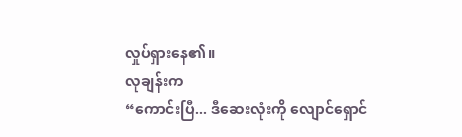လှုပ်ရှားနေ၏။
လုချန်းက
“ကောင်းပြီ... ဒီဆေးလုံးကို လျောင်ရှောင်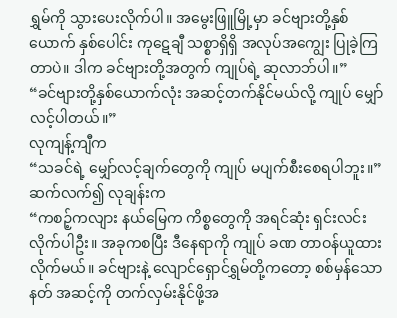ရွှမ်ကို သွားပေးလိုက်ပါ။ အမွေးဖြူမြို့မှာ ခင်ဗျားတို့နှစ်ယောက် နှစ်ပေါင်း ကုဋေချီ သစ္စာရှိရှိ အလုပ်အကျွေး ပြုခဲ့ကြတာပဲ။ ဒါက ခင်ဗျားတို့အတွက် ကျုပ်ရဲ့ ဆုလာဘ်ပါ။”
“ခင်ဗျားတို့နှစ်ယောက်လုံး အဆင့်တက်နိုင်မယ်လို့ ကျုပ် မျှော်လင့်ပါတယ်။”
လုကျန့်ကျီက
“သခင်ရဲ့ မျှော်လင့်ချက်တွေကို ကျုပ် မပျက်စီးစေရပါဘူး။”
ဆက်လက်၍ လုချန်းက
“ကစဉ့်ကလျား နယ်မြေက ကိစ္စတွေကို အရင်ဆုံး ရှင်းလင်းလိုက်ပါဦး။ အခုကစပြီး ဒီနေရာကို ကျုပ် ခဏ တာဝန်ယူထားလိုက်မယ်။ ခင်ဗျားနဲ့ လျောင်ရှောင်ရွှမ်တို့ကတော့ စစ်မှန်သောနတ် အဆင့်ကို တက်လှမ်းနိုင်ဖို့အ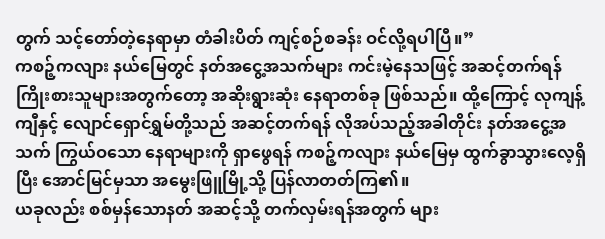တွက် သင့်တော်တဲ့နေရာမှာ တံခါးပိတ် ကျင့်စဉ်စခန်း ဝင်လို့ရပါပြီ။”
ကစဉ့်ကလျား နယ်မြေတွင် နတ်အငွေ့အသက်များ ကင်းမဲ့နေသဖြင့် အဆင့်တက်ရန် ကြိုးစားသူများအတွက်တော့ အဆိုးရွားဆုံး နေရာတစ်ခု ဖြစ်သည်။ ထို့ကြောင့် လုကျန့်ကျီနှင့် လျောင်ရှောင်ရွှမ်တို့သည် အဆင့်တက်ရန် လိုအပ်သည့်အခါတိုင်း နတ်အငွေ့အသက် ကြွယ်ဝသော နေရာများကို ရှာဖွေရန် ကစဉ့်ကလျား နယ်မြေမှ ထွက်ခွာသွားလေ့ရှိပြီး အောင်မြင်မှသာ အမွေးဖြူမြို့သို့ ပြန်လာတတ်ကြ၏။
ယခုလည်း စစ်မှန်သောနတ် အဆင့်သို့ တက်လှမ်းရန်အတွက် များ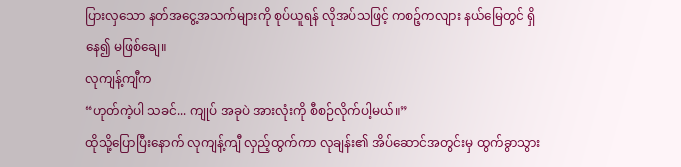ပြားလှသော နတ်အငွေ့အသက်များကို စုပ်ယူရန် လိုအပ်သဖြင့် ကစဉ့်ကလျား နယ်မြေတွင် ရှိနေ၍ မဖြစ်ချေ။
လုကျန့်ကျီက
“ဟုတ်ကဲ့ပါ သခင်... ကျုပ် အခုပဲ အားလုံးကို စီစဉ်လိုက်ပါ့မယ်။”
ထိုသို့ပြောပြီးနောက် လုကျန့်ကျီ လှည့်ထွက်ကာ လုချန်း၏ အိပ်ဆောင်အတွင်းမှ ထွက်ခွာသွား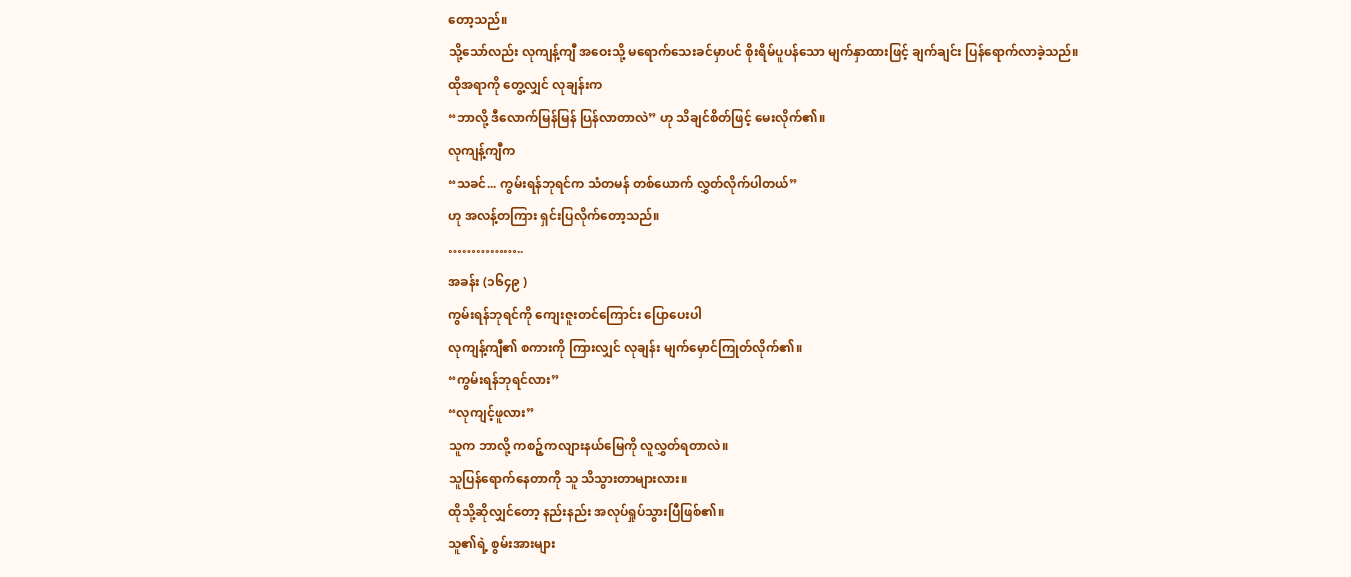တော့သည်။
သို့သော်လည်း လုကျန့်ကျီ အဝေးသို့ မရောက်သေးခင်မှာပင် စိုးရိမ်ပူပန်သော မျက်နှာထားဖြင့် ချက်ချင်း ပြန်ရောက်လာခဲ့သည်။
ထိုအရာကို တွေ့လျှင် လုချန်းက
“ဘာလို့ ဒီလောက်မြန်မြန် ပြန်လာတာလဲ” ဟု သိချင်စိတ်ဖြင့် မေးလိုက်၏။
လုကျန့်ကျီက
“သခင်... ကွမ်းရန်ဘုရင်က သံတမန် တစ်ယောက် လွှတ်လိုက်ပါတယ်”
ဟု အလန့်တကြား ရှင်းပြလိုက်တော့သည်။
……………..
အခန်း (၁၆၄၉ )
ကွမ်းရန်ဘုရင်ကို ကျေးဇူးတင်ကြောင်း ပြောပေးပါ
လုကျန့်ကျီ၏ စကားကို ကြားလျှင် လုချန်း မျက်မှောင်ကြုတ်လိုက်၏။
“ကွမ်းရန်ဘုရင်လား”
“လုကျင့်ဖူလား”
သူက ဘာလို့ ကစဉ့်ကလျားနယ်မြေကို လူလွှတ်ရတာလဲ။
သူပြန်ရောက်နေတာကို သူ သိသွားတာများလား။
ထိုသို့ဆိုလျှင်တော့ နည်းနည်း အလုပ်ရှုပ်သွားပြီဖြစ်၏။
သူ၏ရဲ့ စွမ်းအားများ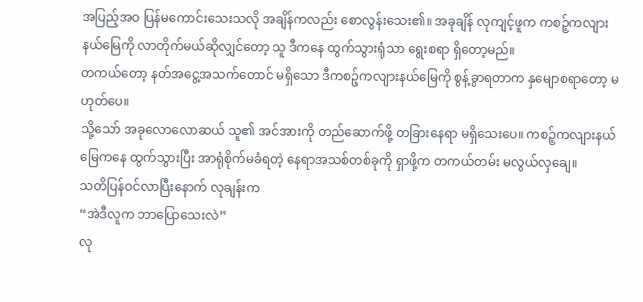အပြည့်အဝ ပြန်မကောင်းသေးသလို အချိန်ကလည်း စောလွန်းသေး၏။ အခုချိန် လုကျင့်ဖူက ကစဉ့်ကလျားနယ်မြေကို လာတိုက်မယ်ဆိုလျှင်တော့ သူ ဒီကနေ ထွက်သွားရုံသာ ရွေးစရာ ရှိတော့မည်။
တကယ်တော့ နတ်အငွေ့အသက်တောင် မရှိသော ဒီကစဉ့်ကလျားနယ်မြေကို စွန့်ခွာရတာက နှမျောစရာတော့ မဟုတ်ပေ။
သို့သော် အခုလောလောဆယ် သူ၏ အင်အားကို တည်ဆောက်ဖို့ တခြားနေရာ မရှိသေးပေ။ ကစဉ့်ကလျားနယ်မြေကနေ ထွက်သွားပြီး အာရုံစိုက်မခံရတဲ့ နေရာအသစ်တစ်ခုကို ရှာဖို့က တကယ်တမ်း မလွယ်လှချေ။
သတိပြန်ဝင်လာပြီးနောက် လုချန်းက
“အဲဒီလူက ဘာပြောသေးလဲ”
လု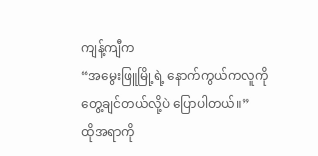ကျန့်ကျီက
“အမွေးဖြူမြို့ရဲ့ နောက်ကွယ်ကလူကို တွေ့ချင်တယ်လို့ပဲ ပြောပါတယ်။”
ထိုအရာကို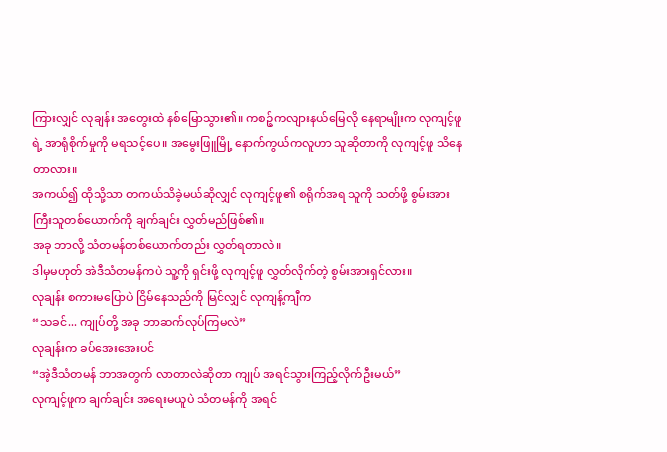ကြားလျှင် လုချန်း အတွေးထဲ နစ်မြောသွား၏။ ကစဉ့်ကလျားနယ်မြေလို နေရာမျိုးက လုကျင့်ဖူရဲ့ အာရုံစိုက်မှုကို မရသင့်ပေ။ အမွေးဖြူမြို့ နောက်ကွယ်ကလူဟာ သူဆိုတာကို လုကျင့်ဖူ သိနေတာလား။
အကယ်၍ ထိုသို့သာ တကယ်သိခဲ့မယ်ဆိုလျှင် လုကျင့်ဖူ၏ စရိုက်အရ သူကို သတ်ဖို့ စွမ်းအားကြီးသူတစ်ယောက်ကို ချက်ချင်း လွှတ်မည်ဖြစ်၏။
အခု ဘာလို့ သံတမန်တစ်ယောက်တည်း လွှတ်ရတာလဲ။
ဒါမှမဟုတ် အဲဒီသံတမန်ကပဲ သူ့ကို ရှင်းဖို့ လုကျင့်ဖူ လွှတ်လိုက်တဲ့ စွမ်းအားရှင်လား။
လုချန်း စကားမပြောပဲ ငြိမ်နေသည်ကို မြင်လျှင် လုကျန့်ကျီက
“သခင်... ကျုပ်တို့ အခု ဘာဆက်လုပ်ကြမလဲ”
လုချန်းက ခပ်အေးအေးပင်
“အဲ့ဒီသံတမန် ဘာအတွက် လာတာလဲဆိုတာ ကျုပ် အရင်သွားကြည့်လိုက်ဦးမယ်”
လုကျင့်ဖူက ချက်ချင်း အရေးမယူပဲ သံတမန်ကို အရင်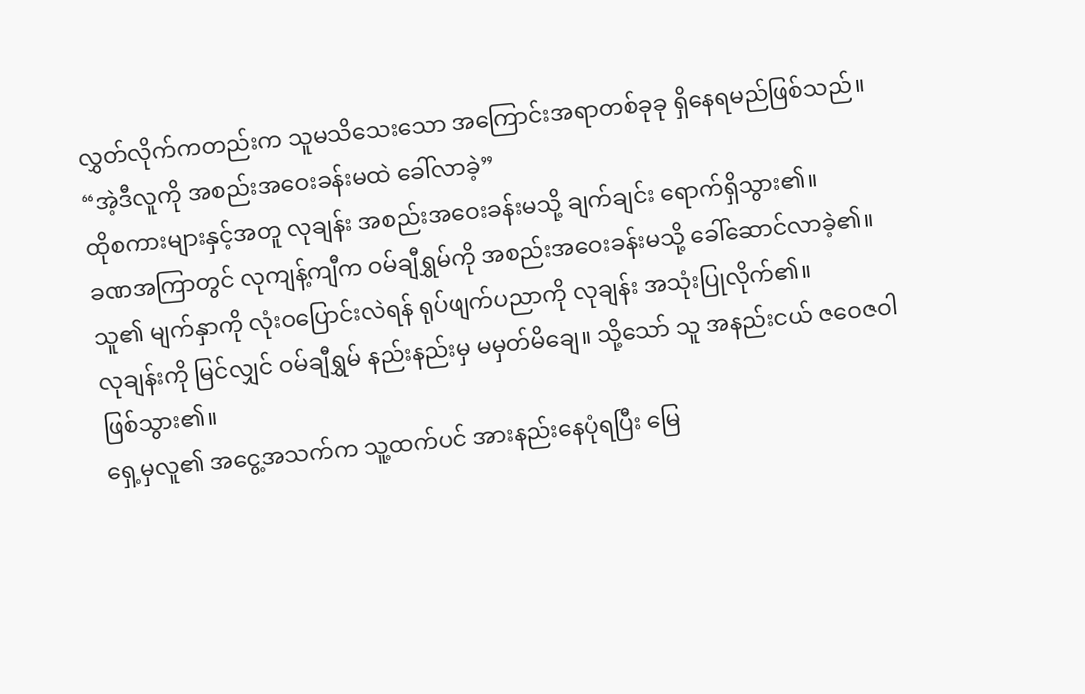လွှတ်လိုက်ကတည်းက သူမသိသေးသော အကြောင်းအရာတစ်ခုခု ရှိနေရမည်ဖြစ်သည်။
“အဲ့ဒီလူကို အစည်းအဝေးခန်းမထဲ ခေါ်လာခဲ့”
ထိုစကားများနှင့်အတူ လုချန်း အစည်းအဝေးခန်းမသို့ ချက်ချင်း ရောက်ရှိသွား၏။
ခဏအကြာတွင် လုကျန့်ကျီက ဝမ်ချီရွှမ်ကို အစည်းအဝေးခန်းမသို့ ခေါ်ဆောင်လာခဲ့၏။
သူ၏ မျက်နှာကို လုံးဝပြောင်းလဲရန် ရုပ်ဖျက်ပညာကို လုချန်း အသုံးပြုလိုက်၏။
လုချန်းကို မြင်လျှင် ဝမ်ချီရွှမ် နည်းနည်းမှ မမှတ်မိချေ။ သို့သော် သူ အနည်းငယ် ဇဝေဇဝါ ဖြစ်သွား၏။
ရှေ့မှလူ၏ အငွေ့အသက်က သူ့ထက်ပင် အားနည်းနေပုံရပြီး မြေ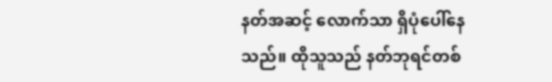နတ်အဆင့် လောက်သာ ရှိပုံပေါ်နေသည်။ ထိုသူသည် နတ်ဘုရင်တစ်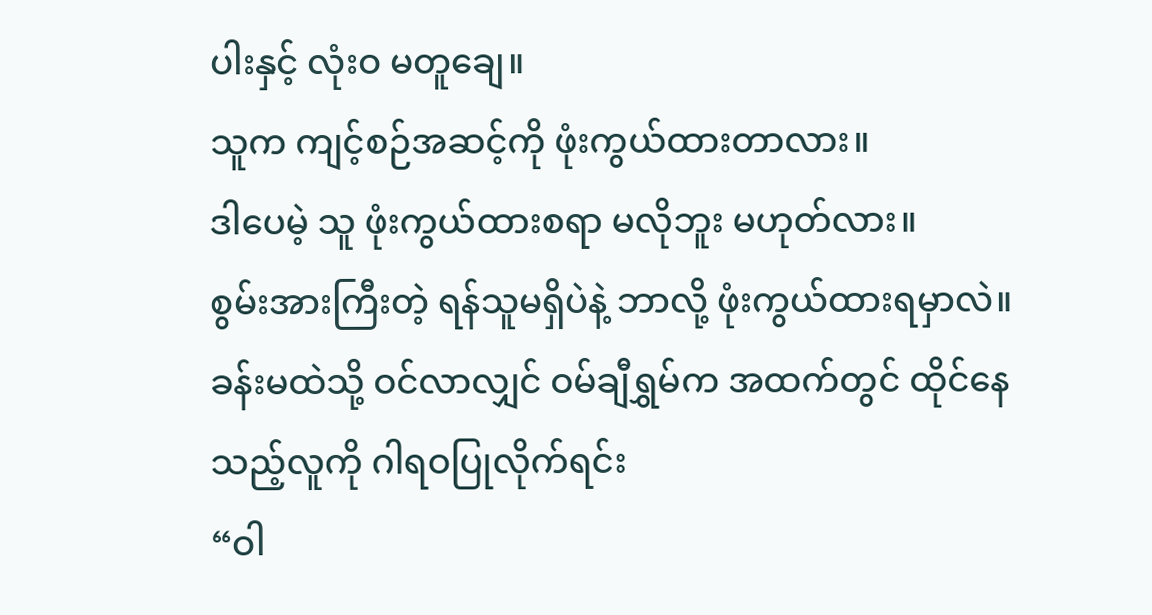ပါးနှင့် လုံးဝ မတူချေ။
သူက ကျင့်စဉ်အဆင့်ကို ဖုံးကွယ်ထားတာလား။
ဒါပေမဲ့ သူ ဖုံးကွယ်ထားစရာ မလိုဘူး မဟုတ်လား။
စွမ်းအားကြီးတဲ့ ရန်သူမရှိပဲနဲ့ ဘာလို့ ဖုံးကွယ်ထားရမှာလဲ။
ခန်းမထဲသို့ ဝင်လာလျှင် ဝမ်ချီရွှမ်က အထက်တွင် ထိုင်နေသည့်လူကို ဂါရဝပြုလိုက်ရင်း
“ဝါ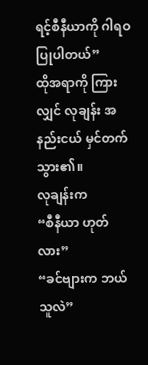ရင့်စီနီယာကို ဂါရဝပြုပါတယ်”
ထိုအရာကို ကြားလျှင် လုချန်း အနည်းငယ် မှင်တက်သွား၏။
လုချန်းက
“စီနီယာ ဟုတ်လား”
“ခင်ဗျားက ဘယ်သူလဲ”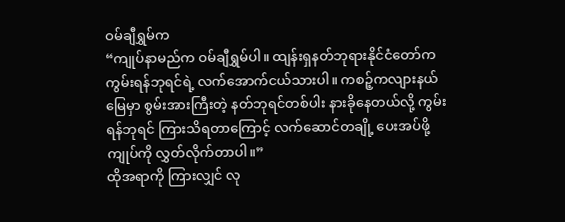ဝမ်ချီရွှမ်က
“ကျုပ်နာမည်က ဝမ်ချီရွှမ်ပါ။ ထျန်းရှနတ်ဘုရားနိုင်ငံတော်က ကွမ်းရန်ဘုရင်ရဲ့ လက်အောက်ငယ်သားပါ။ ကစဉ့်ကလျားနယ်မြေမှာ စွမ်းအားကြီးတဲ့ နတ်ဘုရင်တစ်ပါး နားခိုနေတယ်လို့ ကွမ်းရန်ဘုရင် ကြားသိရတာကြောင့် လက်ဆောင်တချို့ ပေးအပ်ဖို့ ကျုပ်ကို လွှတ်လိုက်တာပါ။”
ထိုအရာကို ကြားလျှင် လု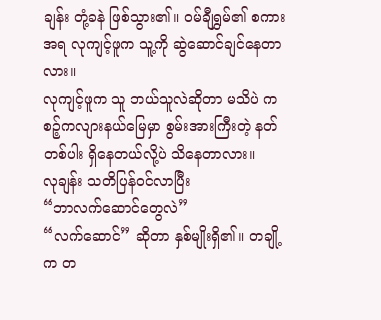ချန်း တုံ့ခနဲ ဖြစ်သွား၏။ ဝမ်ချီရွှမ်၏ စကားအရ လုကျင့်ဖူက သူ့ကို ဆွဲဆောင်ချင်နေတာလား။
လုကျင့်ဖူက သူ ဘယ်သူလဲဆိုတာ မသိပဲ ကစဉ့်ကလျားနယ်မြေမှာ စွမ်းအားကြီးတဲ့ နတ်တစ်ပါး ရှိနေတယ်လို့ပဲ သိနေတာလား။
လုချန်း သတိပြန်ဝင်လာပြီး
“ဘာလက်ဆောင်တွေလဲ”
“လက်ဆောင်” ဆိုတာ နှစ်မျိုးရှိ၏။ တချို့က တ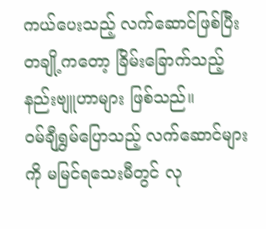ကယ်ပေးသည့် လက်ဆောင်ဖြစ်ပြီး တချို့ကတော့ ခြိမ်းခြောက်သည့် နည်းဗျူဟာများ ဖြစ်သည်။
ဝမ်ချီရွှမ်ပြောသည့် လက်ဆောင်များကို မမြင်ရသေးမီတွင် လု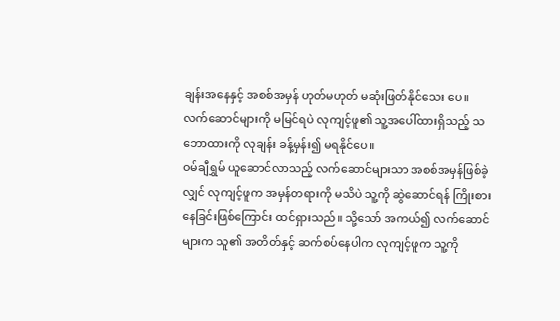ချန်းအနေနှင့် အစစ်အမှန် ဟုတ်မဟုတ် မဆုံးဖြတ်နိုင်သေး ပေ။ လက်ဆောင်များကို မမြင်ရပဲ လုကျင့်ဖူ၏ သူ့အပေါ်ထားရှိသည့် သဘောထားကို လုချန်း ခန့်မှန်း၍ မရနိုင်ပေ။
ဝမ်ချီရွှမ် ယူဆောင်လာသည့် လက်ဆောင်များသာ အစစ်အမှန်ဖြစ်ခဲ့လျှင် လုကျင့်ဖူက အမှန်တရားကို မသိပဲ သူ့ကို ဆွဲဆောင်ရန် ကြိုးစားနေခြင်းဖြစ်ကြောင်း ထင်ရှားသည်။ သို့သော် အကယ်၍ လက်ဆောင်များက သူ၏ အတိတ်နှင့် ဆက်စပ်နေပါက လုကျင့်ဖူက သူ့ကို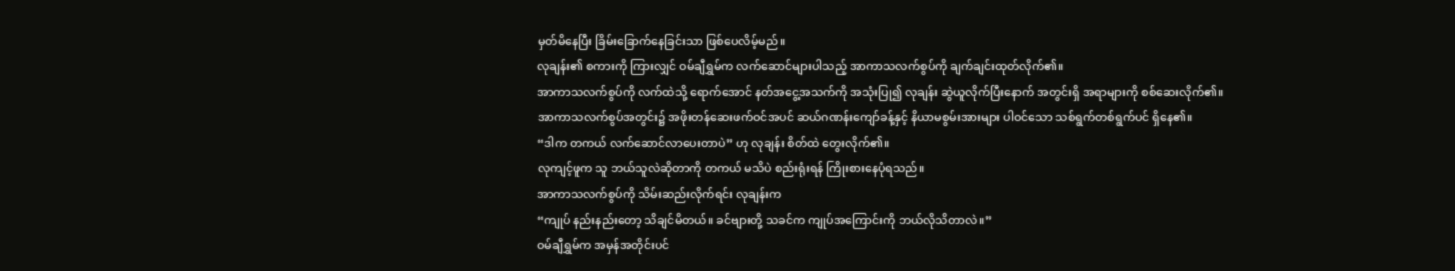မှတ်မိနေပြီး ခြိမ်းခြောက်နေခြင်းသာ ဖြစ်ပေလိမ့်မည်။
လုချန်း၏ စကားကို ကြားလျှင် ဝမ်ချီရွှမ်က လက်ဆောင်များပါသည့် အာကာသလက်စွပ်ကို ချက်ချင်းထုတ်လိုက်၏။
အာကာသလက်စွပ်ကို လက်ထဲသို့ ရောက်အောင် နတ်အငွေ့အသက်ကို အသုံးပြု၍ လုချန်း ဆွဲယူလိုက်ပြီးနောက် အတွင်းရှိ အရာများကို စစ်ဆေးလိုက်၏။
အာကာသလက်စွပ်အတွင်း၌ အဖိုးတန်ဆေးဖက်ဝင်အပင် ဆယ်ဂဏန်းကျော်ခန့်နှင့် နိယာမစွမ်းအားများ ပါဝင်သော သစ်ရွက်တစ်ရွက်ပင် ရှိနေ၏။
“ဒါက တကယ် လက်ဆောင်လာပေးတာပဲ” ဟု လုချန်း စိတ်ထဲ တွေးလိုက်၏။
လုကျင့်ဖူက သူ ဘယ်သူလဲဆိုတာကို တကယ် မသိပဲ စည်းရုံးရန် ကြိုးစားနေပုံရသည်။
အာကာသလက်စွပ်ကို သိမ်းဆည်းလိုက်ရင်း လုချန်းက
“ကျုပ် နည်းနည်းတော့ သိချင်မိတယ်။ ခင်ဗျားတို့ သခင်က ကျုပ်အကြောင်းကို ဘယ်လိုသိတာလဲ။”
ဝမ်ချီရွှမ်က အမှန်အတိုင်းပင်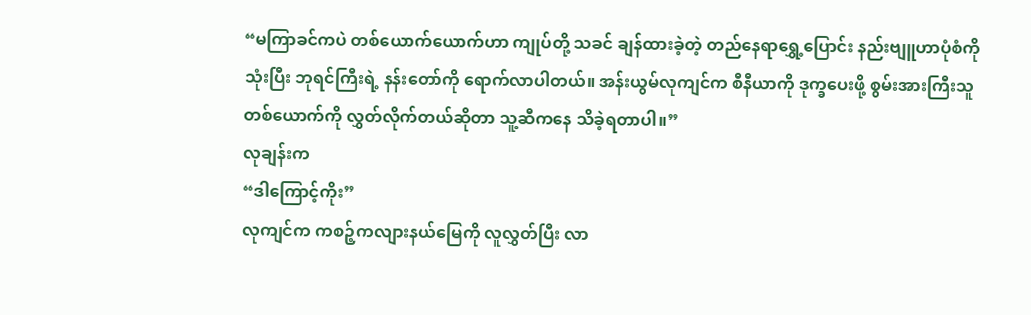“မကြာခင်ကပဲ တစ်ယောက်ယောက်ဟာ ကျုပ်တို့ သခင် ချန်ထားခဲ့တဲ့ တည်နေရာရွှေ့ပြောင်း နည်းဗျူဟာပုံစံကို သုံးပြီး ဘုရင်ကြီးရဲ့ နန်းတော်ကို ရောက်လာပါတယ်။ အန်းယွမ်လုကျင်က စီနီယာကို ဒုက္ခပေးဖို့ စွမ်းအားကြီးသူတစ်ယောက်ကို လွှတ်လိုက်တယ်ဆိုတာ သူ့ဆီကနေ သိခဲ့ရတာပါ။”
လုချန်းက
“ဒါကြောင့်ကိုး”
လုကျင်က ကစဉ့်ကလျားနယ်မြေကို လူလွှတ်ပြီး လာ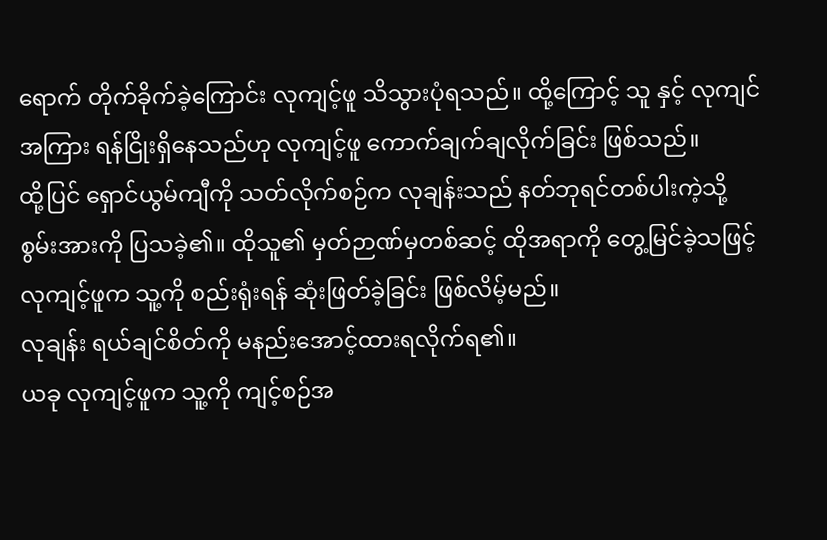ရောက် တိုက်ခိုက်ခဲ့ကြောင်း လုကျင့်ဖူ သိသွားပုံရသည်။ ထို့ကြောင့် သူ နှင့် လုကျင်အကြား ရန်ငြိုးရှိနေသည်ဟု လုကျင့်ဖူ ကောက်ချက်ချလိုက်ခြင်း ဖြစ်သည်။
ထို့ပြင် ရှောင်ယွမ်ကျီကို သတ်လိုက်စဉ်က လုချန်းသည် နတ်ဘုရင်တစ်ပါးကဲ့သို့ စွမ်းအားကို ပြသခဲ့၏။ ထိုသူ၏ မှတ်ဉာဏ်မှတစ်ဆင့် ထိုအရာကို တွေ့မြင်ခဲ့သဖြင့် လုကျင့်ဖူက သူ့ကို စည်းရုံးရန် ဆုံးဖြတ်ခဲ့ခြင်း ဖြစ်လိမ့်မည်။
လုချန်း ရယ်ချင်စိတ်ကို မနည်းအောင့်ထားရလိုက်ရ၏။
ယခု လုကျင့်ဖူက သူ့ကို ကျင့်စဉ်အ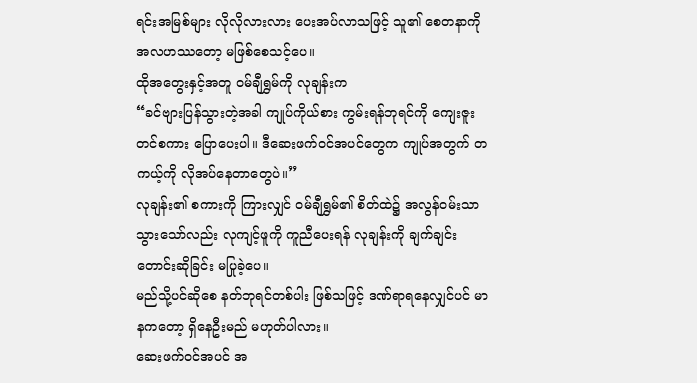ရင်းအမြစ်များ လိုလိုလားလား ပေးအပ်လာသဖြင့် သူ၏ စေတနာကို အလဟဿတော့ မဖြစ်စေသင့်ပေ။
ထိုအတွေးနှင့်အတူ ဝမ်ချီရွှမ်ကို လုချန်းက
“ခင်ဗျားပြန်သွားတဲ့အခါ ကျုပ်ကိုယ်စား ကွမ်းရန်ဘုရင်ကို ကျေးဇူးတင်စကား ပြောပေးပါ။ ဒီဆေးဖက်ဝင်အပင်တွေက ကျုပ်အတွက် တကယ့်ကို လိုအပ်နေတာတွေပဲ။”
လုချန်း၏ စကားကို ကြားလျှင် ဝမ်ချီရွှမ်၏ စိတ်ထဲ၌ အလွန်ဝမ်းသာသွားသော်လည်း လုကျင့်ဖူကို ကူညီပေးရန် လုချန်းကို ချက်ချင်း တောင်းဆိုခြင်း မပြုခဲ့ပေ။
မည်သို့ပင်ဆိုစေ နတ်ဘုရင်တစ်ပါး ဖြစ်သဖြင့် ဒဏ်ရာရနေလျှင်ပင် မာနကတော့ ရှိနေဦးမည် မဟုတ်ပါလား။
ဆေးဖက်ဝင်အပင် အ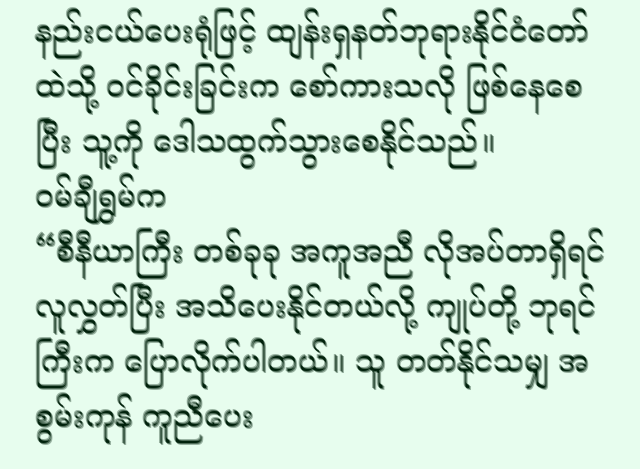နည်းငယ်ပေးရုံဖြင့် ထျန်းရှနတ်ဘုရားနိုင်ငံတော်ထဲသို့ ဝင်ခိုင်းခြင်းက စော်ကားသလို ဖြစ်နေစေပြီး သူ့ကို ဒေါသထွက်သွားစေနိုင်သည်။
ဝမ်ချီရွှမ်က
“စီနီယာကြီး တစ်ခုခု အကူအညီ လိုအပ်တာရှိရင် လူလွှတ်ပြီး အသိပေးနိုင်တယ်လို့ ကျုပ်တို့ ဘုရင်ကြီးက ပြောလိုက်ပါတယ်။ သူ တတ်နိုင်သမျှ အစွမ်းကုန် ကူညီပေး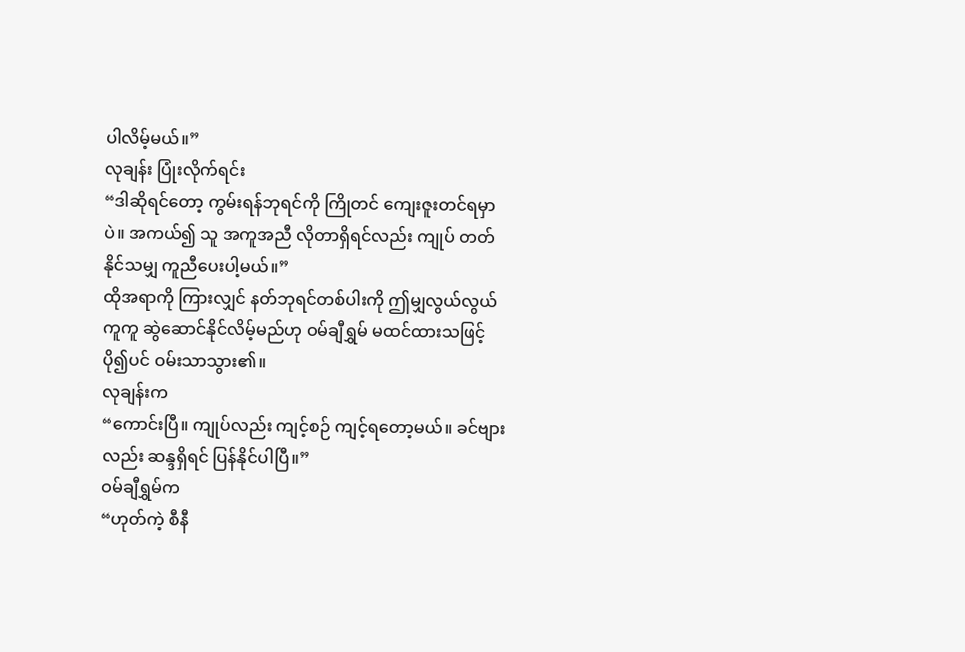ပါလိမ့်မယ်။”
လုချန်း ပြုံးလိုက်ရင်း
“ဒါဆိုရင်တော့ ကွမ်းရန်ဘုရင်ကို ကြိုတင် ကျေးဇူးတင်ရမှာပဲ။ အကယ်၍ သူ အကူအညီ လိုတာရှိရင်လည်း ကျုပ် တတ်နိုင်သမျှ ကူညီပေးပါ့မယ်။”
ထိုအရာကို ကြားလျှင် နတ်ဘုရင်တစ်ပါးကို ဤမျှလွယ်လွယ်ကူကူ ဆွဲဆောင်နိုင်လိမ့်မည်ဟု ဝမ်ချီရွှမ် မထင်ထားသဖြင့် ပို၍ပင် ဝမ်းသာသွား၏။
လုချန်းက
“ကောင်းပြီ။ ကျုပ်လည်း ကျင့်စဉ် ကျင့်ရတော့မယ်။ ခင်ဗျားလည်း ဆန္ဒရှိရင် ပြန်နိုင်ပါပြီ။”
ဝမ်ချီရွှမ်က
“ဟုတ်ကဲ့ စီနီ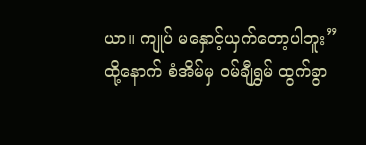ယာ။ ကျုပ် မနှောင့်ယှက်တော့ပါဘူး”
ထို့နောက် စံအိမ်မှ ဝမ်ချီရွှမ် ထွက်ခွာ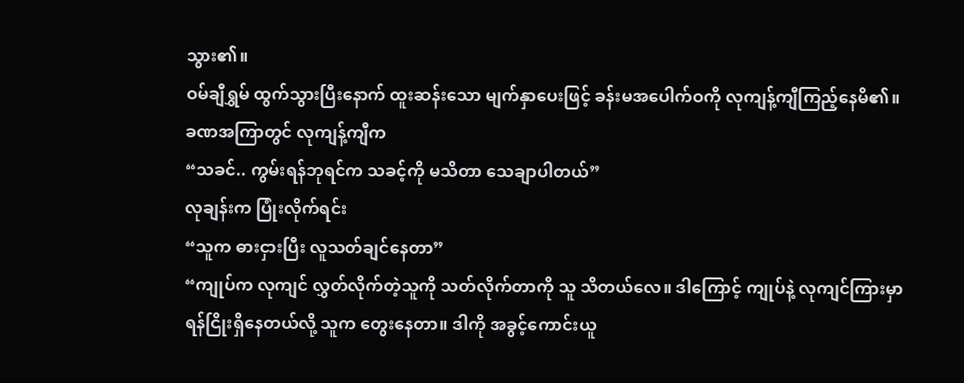သွား၏။
ဝမ်ချီရွှမ် ထွက်သွားပြီးနောက် ထူးဆန်းသော မျက်နှာပေးဖြင့် ခန်းမအပေါက်ဝကို လုကျန့်ကျီကြည့်နေမိ၏။
ခဏအကြာတွင် လုကျန့်ကျီက
“သခင်.. ကွမ်းရန်ဘုရင်က သခင့်ကို မသိတာ သေချာပါတယ်”
လုချန်းက ပြုံးလိုက်ရင်း
“သူက ဓားငှားပြီး လူသတ်ချင်နေတာ”
“ကျုပ်က လုကျင် လွှတ်လိုက်တဲ့သူကို သတ်လိုက်တာကို သူ သိတယ်လေ။ ဒါကြောင့် ကျုပ်နဲ့ လုကျင်ကြားမှာ ရန်ငြိုးရှိနေတယ်လို့ သူက တွေးနေတာ။ ဒါကို အခွင့်ကောင်းယူ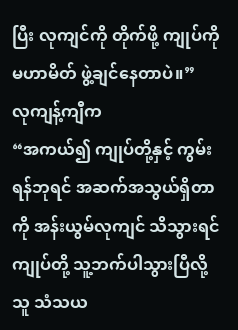ပြီး လုကျင်ကို တိုက်ဖို့ ကျုပ်ကို မဟာမိတ် ဖွဲ့ချင်နေတာပဲ။”
လုကျန့်ကျီက
“အကယ်၍ ကျုပ်တို့နှင့် ကွမ်းရန်ဘုရင် အဆက်အသွယ်ရှိတာကို အန်းယွမ်လုကျင် သိသွားရင် ကျုပ်တို့ သူ့ဘက်ပါသွားပြီလို့ သူ သံသယ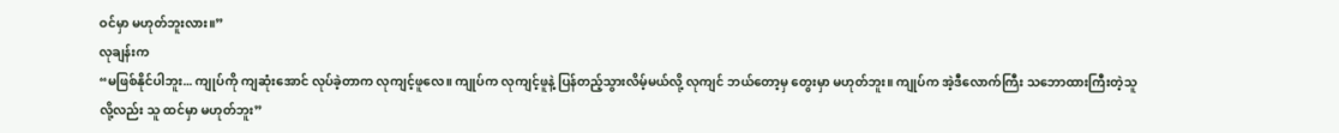ဝင်မှာ မဟုတ်ဘူးလား။”
လုချန်းက
“မဖြစ်နိုင်ပါဘူး... ကျုပ်ကို ကျဆုံးအောင် လုပ်ခဲ့တာက လုကျင့်ဖူလေ။ ကျုပ်က လုကျင့်ဖူနဲ့ ပြန်တည့်သွားလိမ့်မယ်လို့ လုကျင် ဘယ်တော့မှ တွေးမှာ မဟုတ်ဘူး။ ကျုပ်က အဲ့ဒီလောက်ကြီး သဘောထားကြီးတဲ့သူလို့လည်း သူ ထင်မှာ မဟုတ်ဘူး”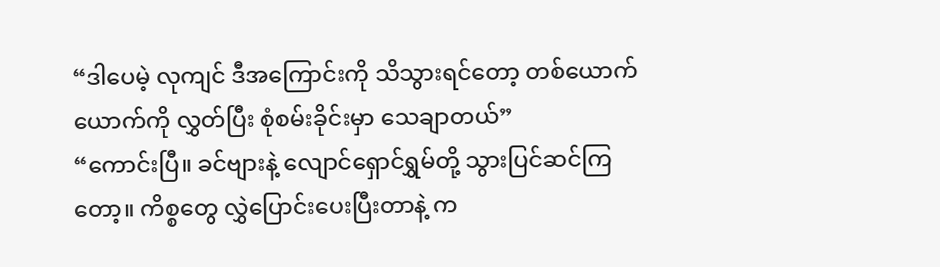“ဒါပေမဲ့ လုကျင် ဒီအကြောင်းကို သိသွားရင်တော့ တစ်ယောက်ယောက်ကို လွှတ်ပြီး စုံစမ်းခိုင်းမှာ သေချာတယ်”
“ကောင်းပြီ။ ခင်ဗျားနဲ့ လျောင်ရှောင်ရွှမ်တို့ သွားပြင်ဆင်ကြတော့။ ကိစ္စတွေ လွှဲပြောင်းပေးပြီးတာနဲ့ က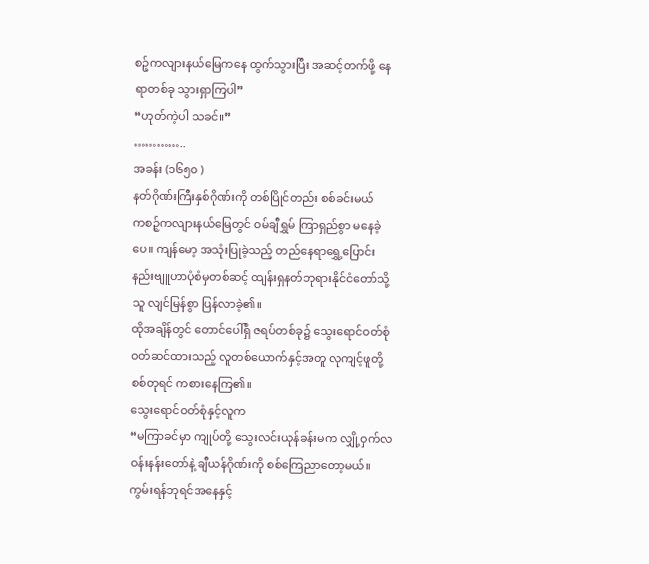စဉ့်ကလျားနယ်မြေကနေ ထွက်သွားပြီး အဆင့်တက်ဖို့ နေရာတစ်ခု သွားရှာကြပါ”
“ဟုတ်ကဲ့ပါ သခင်။”
…………..
အခန်း (၁၆၅၀ )
နတ်ဂိုဏ်းကြီးနှစ်ဂိုဏ်းကို တစ်ပြိုင်တည်း စစ်ခင်းမယ်
ကစဉ့်ကလျားနယ်မြေတွင် ဝမ်ချီရွှမ် ကြာရှည်စွာ မနေခဲ့ပေ။ ကျန်မော့ အသုံးပြုခဲ့သည့် တည်နေရာရွှေ့ပြောင်း နည်းဗျူဟာပုံစံမှတစ်ဆင့် ထျန်းရှနတ်ဘုရားနိုင်ငံတော်သို့ သူ လျင်မြန်စွာ ပြန်လာခဲ့၏။
ထိုအချိန်တွင် တောင်ပေါ်ရှိ ဇရပ်တစ်ခု၌ သွေးရောင်ဝတ်စုံ ဝတ်ဆင်ထားသည့် လူတစ်ယောက်နှင့်အတူ လုကျင့်ဖူတို့ စစ်တုရင် ကစားနေကြ၏။
သွေးရောင်ဝတ်စုံနှင့်လူက
“မကြာခင်မှာ ကျုပ်တို့ သွေးလင်းယုန်ခန်းမက လျှို့ဝှက်လဝန်းနန်းတော်နဲ့ ချီယန်ဂိုဏ်းကို စစ်ကြေညာတော့မယ်။ ကွမ်းရန်ဘုရင်အနေနှင့်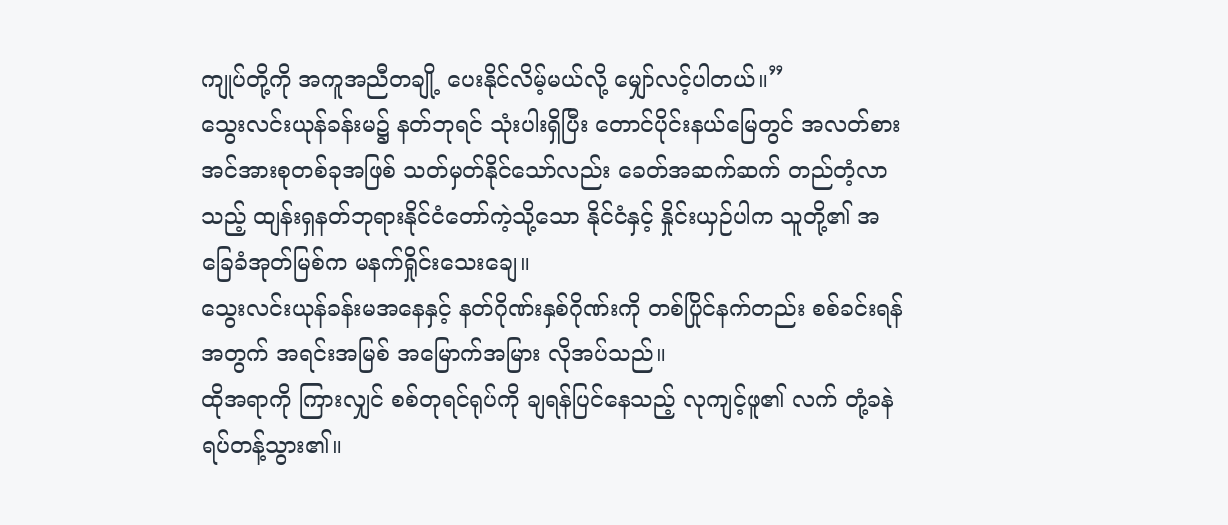ကျုပ်တို့ကို အကူအညီတချို့ ပေးနိုင်လိမ့်မယ်လို့ မျှော်လင့်ပါတယ်။”
သွေးလင်းယုန်ခန်းမ၌ နတ်ဘုရင် သုံးပါးရှိပြီး တောင်ပိုင်းနယ်မြေတွင် အလတ်စားအင်အားစုတစ်ခုအဖြစ် သတ်မှတ်နိုင်သော်လည်း ခေတ်အဆက်ဆက် တည်တံ့လာသည့် ထျန်းရှနတ်ဘုရားနိုင်ငံတော်ကဲ့သို့သော နိုင်ငံနှင့် နှိုင်းယှဉ်ပါက သူတို့၏ အခြေခံအုတ်မြစ်က မနက်ရှိုင်းသေးချေ။
သွေးလင်းယုန်ခန်းမအနေနှင့် နတ်ဂိုဏ်းနှစ်ဂိုဏ်းကို တစ်ပြိုင်နက်တည်း စစ်ခင်းရန်အတွက် အရင်းအမြစ် အမြောက်အမြား လိုအပ်သည်။
ထိုအရာကို ကြားလျှင် စစ်တုရင်ရုပ်ကို ချရန်ပြင်နေသည့် လုကျင့်ဖူ၏ လက် တုံ့ခနဲ ရပ်တန့်သွား၏။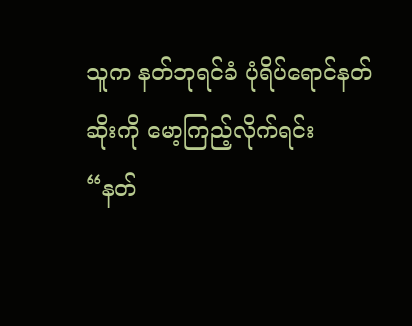သူက နတ်ဘုရင်ခံ ပုံရိပ်ရောင်နတ်ဆိုးကို မော့ကြည့်လိုက်ရင်း
“နတ်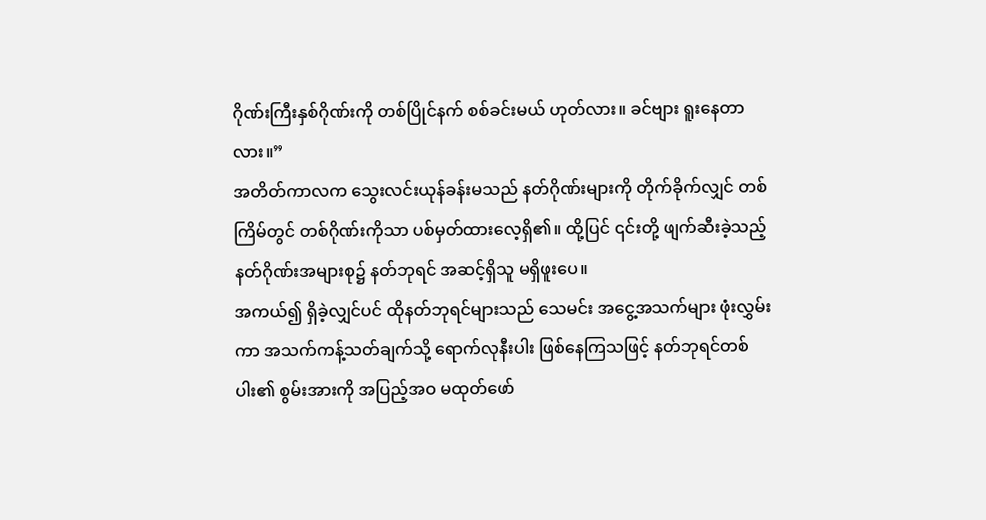ဂိုဏ်းကြီးနှစ်ဂိုဏ်းကို တစ်ပြိုင်နက် စစ်ခင်းမယ် ဟုတ်လား။ ခင်ဗျား ရူးနေတာလား။”
အတိတ်ကာလက သွေးလင်းယုန်ခန်းမသည် နတ်ဂိုဏ်းများကို တိုက်ခိုက်လျှင် တစ်ကြိမ်တွင် တစ်ဂိုဏ်းကိုသာ ပစ်မှတ်ထားလေ့ရှိ၏။ ထို့ပြင် ၎င်းတို့ ဖျက်ဆီးခဲ့သည့် နတ်ဂိုဏ်းအများစု၌ နတ်ဘုရင် အဆင့်ရှိသူ မရှိဖူးပေ။
အကယ်၍ ရှိခဲ့လျှင်ပင် ထိုနတ်ဘုရင်များသည် သေမင်း အငွေ့အသက်များ ဖုံးလွှမ်းကာ အသက်ကန့်သတ်ချက်သို့ ရောက်လုနီးပါး ဖြစ်နေကြသဖြင့် နတ်ဘုရင်တစ်ပါး၏ စွမ်းအားကို အပြည့်အဝ မထုတ်ဖော်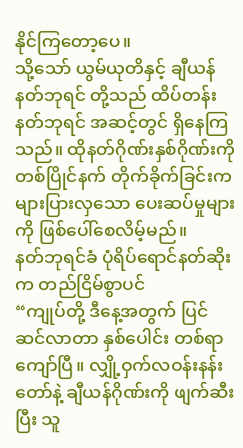နိုင်ကြတော့ပေ။
သို့သော် ယွမ်ယုတိနှင့် ချီယန်နတ်ဘုရင် တို့သည် ထိပ်တန်းနတ်ဘုရင် အဆင့်တွင် ရှိနေကြသည်။ ထိုနတ်ဂိုဏ်းနှစ်ဂိုဏ်းကို တစ်ပြိုင်နက် တိုက်ခိုက်ခြင်းက များပြားလှသော ပေးဆပ်မှုများကို ဖြစ်ပေါ်စေလိမ့်မည်။
နတ်ဘုရင်ခံ ပုံရိပ်ရောင်နတ်ဆိုးက တည်ငြိမ်စွာပင်
“ကျုပ်တို့ ဒီနေ့အတွက် ပြင်ဆင်လာတာ နှစ်ပေါင်း တစ်ရာကျော်ပြီ။ လျှို့ဝှက်လဝန်းနန်းတော်နဲ့ ချီယန်ဂိုဏ်းကို ဖျက်ဆီးပြီး သူ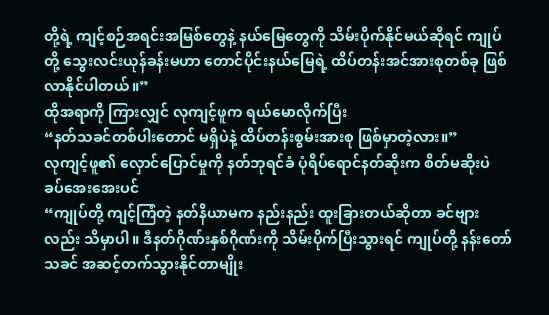တို့ရဲ့ ကျင့်စဉ်အရင်းအမြစ်တွေနဲ့ နယ်မြေတွေကို သိမ်းပိုက်နိုင်မယ်ဆိုရင် ကျုပ်တို့ သွေးလင်းယုန်ခန်းမဟာ တောင်ပိုင်းနယ်မြေရဲ့ ထိပ်တန်းအင်အားစုတစ်ခု ဖြစ်လာနိုင်ပါတယ်။”
ထိုအရာကို ကြားလျှင် လုကျင့်ဖူက ရယ်မောလိုက်ပြီး
“နတ်သခင်တစ်ပါးတောင် မရှိပဲနဲ့ ထိပ်တန်းစွမ်းအားစု ဖြစ်မှာတဲ့လား။”
လုကျင့်ဖူ၏ လှောင်ပြောင်မှုကို နတ်ဘုရင်ခံ ပုံရိပ်ရောင်နတ်ဆိုးက စိတ်မဆိုးပဲ ခပ်အေးအေးပင်
“ကျုပ်တို့ ကျင့်ကြံတဲ့ နတ်နိယာမက နည်းနည်း ထူးခြားတယ်ဆိုတာ ခင်ဗျားလည်း သိမှာပါ။ ဒီနတ်ဂိုဏ်းနှစ်ဂိုဏ်းကို သိမ်းပိုက်ပြီးသွားရင် ကျုပ်တို့ နန်းတော်သခင် အဆင့်တက်သွားနိုင်တာမျိုး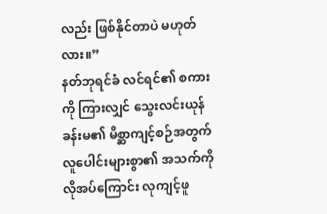လည်း ဖြစ်နိုင်တာပဲ မဟုတ်လား။”
နတ်ဘုရင်ခံ လင်ရင်၏ စကားကို ကြားလျှင် သွေးလင်းယုန်ခန်းမ၏ မိစ္ဆာကျင့်စဉ်အတွက် လူပေါင်းများစွာ၏ အသက်ကို လိုအပ်ကြောင်း လုကျင့်ဖူ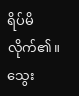ရိပ်မိလိုက်၏။ သွေး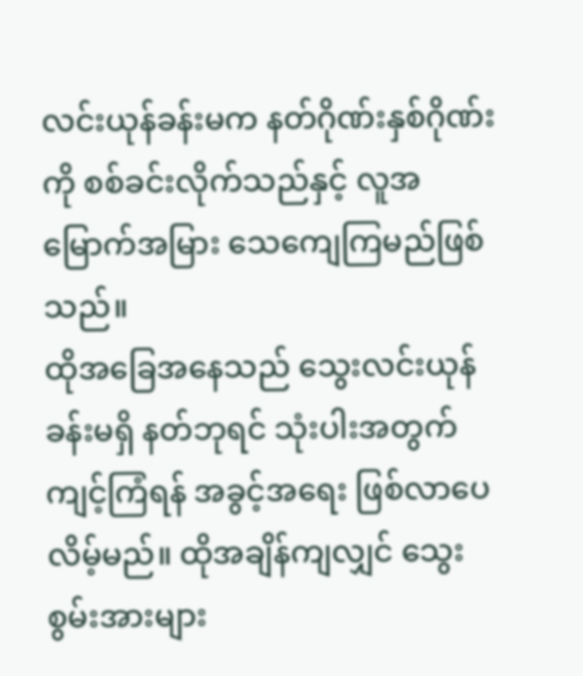လင်းယုန်ခန်းမက နတ်ဂိုဏ်းနှစ်ဂိုဏ်းကို စစ်ခင်းလိုက်သည်နှင့် လူအမြောက်အမြား သေကျေကြမည်ဖြစ်သည်။
ထိုအခြေအနေသည် သွေးလင်းယုန်ခန်းမရှိ နတ်ဘုရင် သုံးပါးအတွက် ကျင့်ကြံရန် အခွင့်အရေး ဖြစ်လာပေလိမ့်မည်။ ထိုအချိန်ကျလျှင် သွေးစွမ်းအားများ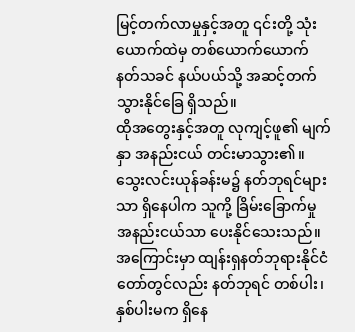မြင့်တက်လာမှုနှင့်အတူ ၎င်းတို့ သုံးယောက်ထဲမှ တစ်ယောက်ယောက် နတ်သခင် နယ်ပယ်သို့ အဆင့်တက်သွားနိုင်ခြေ ရှိသည်။
ထိုအတွေးနှင့်အတူ လုကျင့်ဖူ၏ မျက်နှာ အနည်းငယ် တင်းမာသွား၏။
သွေးလင်းယုန်ခန်းမ၌ နတ်ဘုရင်များသာ ရှိနေပါက သူကို့ ခြိမ်းခြောက်မှု အနည်းငယ်သာ ပေးနိုင်သေးသည်။ အကြောင်းမှာ ထျန်းရှနတ်ဘုရားနိုင်ငံတော်တွင်လည်း နတ်ဘုရင် တစ်ပါး၊ နှစ်ပါးမက ရှိနေ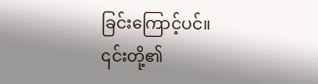ခြင်းကြောင့်ပင်။
၎င်းတို့၏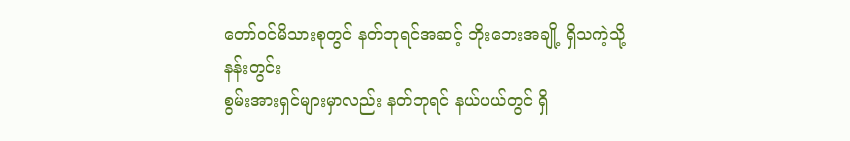တော်ဝင်မိသားစုတွင် နတ်ဘုရင်အဆင့် ဘိုးဘေးအချို့ ရှိသကဲ့သို့ နန်းတွင်း
စွမ်းအားရှင်များမှာလည်း နတ်ဘုရင် နယ်ပယ်တွင် ရှိ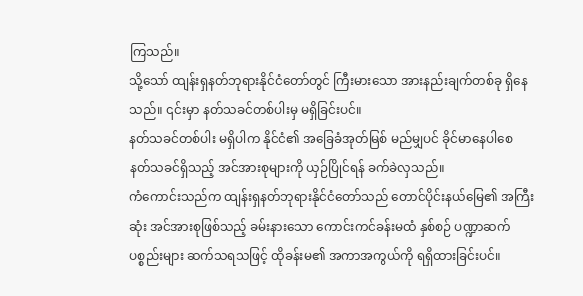ကြသည်။
သို့သော် ထျန်းရှနတ်ဘုရားနိုင်ငံတော်တွင် ကြီးမားသော အားနည်းချက်တစ်ခု ရှိနေသည်။ ၎င်းမှာ နတ်သခင်တစ်ပါးမှ မရှိခြင်းပင်။
နတ်သခင်တစ်ပါး မရှိပါက နိုင်ငံ၏ အခြေခံအုတ်မြစ် မည်မျှပင် ခိုင်မာနေပါစေ နတ်သခင်ရှိသည့် အင်အားစုများကို ယှဉ်ပြိုင်ရန် ခက်ခဲလှသည်။
ကံကောင်းသည်က ထျန်းရှနတ်ဘုရားနိုင်ငံတော်သည် တောင်ပိုင်းနယ်မြေ၏ အကြီးဆုံး အင်အားစုဖြစ်သည့် ခမ်းနားသော ကောင်းကင်ခန်းမထံ နှစ်စဉ် ပဏ္ဍာဆက် ပစ္စည်းများ ဆက်သရသဖြင့် ထိုခန်းမ၏ အကာအကွယ်ကို ရရှိထားခြင်းပင်။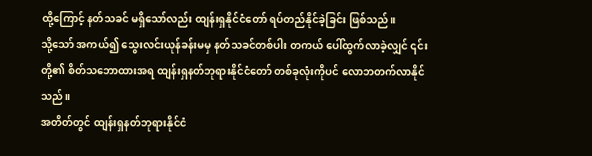ထို့ကြောင့် နတ်သခင် မရှိသော်လည်း ထျန်းရှနိုင်ငံတော် ရပ်တည်နိုင်ခဲ့ခြင်း ဖြစ်သည်။
သို့သော် အကယ်၍ သွေးလင်းယုန်ခန်းမမှ နတ်သခင်တစ်ပါး တကယ် ပေါ်ထွက်လာခဲ့လျှင် ၎င်းတို့၏ စိတ်သဘောထားအရ ထျန်းရှနတ်ဘုရားနိုင်ငံတော် တစ်ခုလုံးကိုပင် လောဘတက်လာနိုင်သည်။
အတိတ်တွင် ထျန်းရှနတ်ဘုရားနိုင်ငံ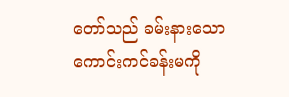တော်သည် ခမ်းနားသော ကောင်းကင်ခန်းမကို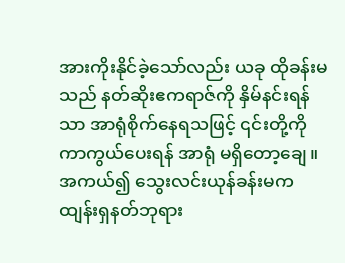အားကိုးနိုင်ခဲ့သော်လည်း ယခု ထိုခန်းမသည် နတ်ဆိုးဧကရာဇ်ကို နှိမ်နင်းရန်သာ အာရုံစိုက်နေရသဖြင့် ၎င်းတို့ကို ကာကွယ်ပေးရန် အာရုံ မရှိတော့ချေ။
အကယ်၍ သွေးလင်းယုန်ခန်းမက ထျန်းရှနတ်ဘုရား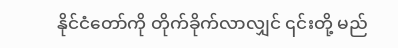နိုင်ငံတော်ကို တိုက်ခိုက်လာလျှင် ၎င်းတို့ မည်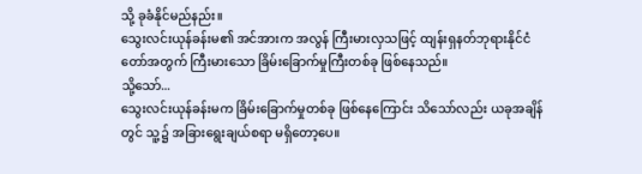သို့ ခုခံနိုင်မည်နည်း။
သွေးလင်းယုန်ခန်းမ၏ အင်အားက အလွန် ကြီးမားလှသဖြင့် ထျန်းရှနတ်ဘုရားနိုင်ငံတော်အတွက် ကြီးမားသော ခြိမ်းခြောက်မှုကြီးတစ်ခု ဖြစ်နေသည်။
သို့သော်...
သွေးလင်းယုန်ခန်းမက ခြိမ်းခြောက်မှုတစ်ခု ဖြစ်နေကြောင်း သိသော်လည်း ယခုအချိန်တွင် သူ့၌ အခြားရွေးချယ်စရာ မရှိတော့ပေ။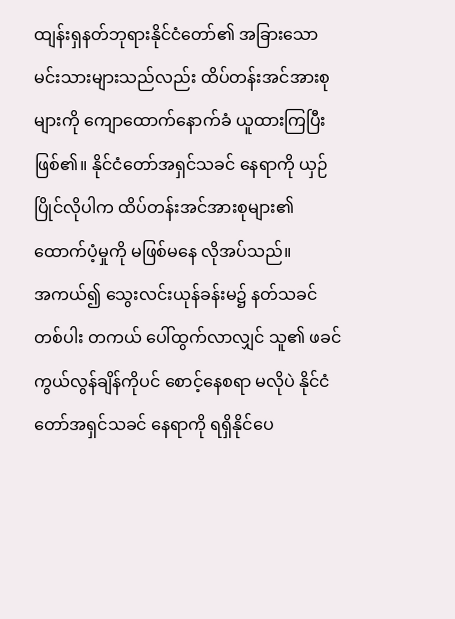ထျန်းရှနတ်ဘုရားနိုင်ငံတော်၏ အခြားသော မင်းသားများသည်လည်း ထိပ်တန်းအင်အားစုများကို ကျောထောက်နောက်ခံ ယူထားကြပြီးဖြစ်၏။ နိုင်ငံတော်အရှင်သခင် နေရာကို ယှဉ်ပြိုင်လိုပါက ထိပ်တန်းအင်အားစုများ၏ ထောက်ပံ့မှုကို မဖြစ်မနေ လိုအပ်သည်။
အကယ်၍ သွေးလင်းယုန်ခန်းမ၌ နတ်သခင်တစ်ပါး တကယ် ပေါ်ထွက်လာလျှင် သူ၏ ဖခင် ကွယ်လွန်ချိန်ကိုပင် စောင့်နေစရာ မလိုပဲ နိုင်ငံတော်အရှင်သခင် နေရာကို ရရှိနိုင်ပေ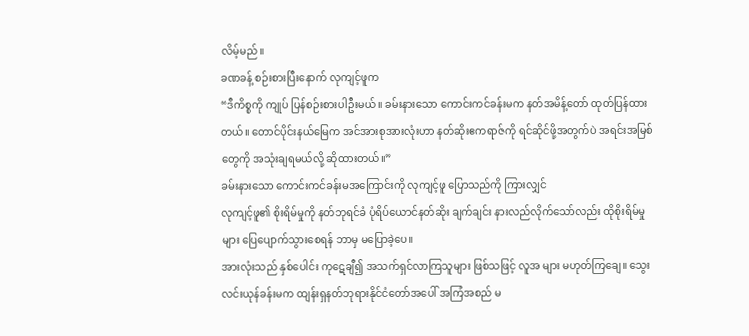လိမ့်မည်။
ခဏခန့် စဉ်းစားပြီးနောက် လုကျင့်ဖူက
“ဒီကိစ္စကို ကျုပ် ပြန်စဉ်းစားပါဦးမယ်။ ခမ်းနားသော ကောင်းကင်ခန်းမက နတ်အမိန့်တော် ထုတ်ပြန်ထားတယ်။ တောင်ပိုင်းနယ်မြေက အင်အားစုအားလုံးဟာ နတ်ဆိုးဧကရာဇ်ကို ရင်ဆိုင်ဖို့အတွက်ပဲ အရင်းအမြစ်တွေကို အသုံးချရမယ်လို့ ဆိုထားတယ်။”
ခမ်းနားသော ကောင်းကင်ခန်းမအကြောင်းကို လုကျင့်ဖူ ပြောသည်ကို ကြားလျှင်
လုကျင့်ဖူ၏ စိုးရိမ်မှုကို နတ်ဘုရင်ခံ ပုံရိပ်ယောင်နတ်ဆိုး ချက်ချင်း နားလည်လိုက်သော်လည်း ထိုစိုးရိမ်မှုများ ပြေပျောက်သွားစေရန် ဘာမှ မပြောခဲ့ပေ။
အားလုံးသည် နှစ်ပေါင်း ကုဋေချီ၍ အသက်ရှင်လာကြသူများ ဖြစ်သဖြင့် လူအ များ မဟုတ်ကြချေ။ သွေးလင်းယုန်ခန်းမက ထျန်းရှနတ်ဘုရားနိုင်ငံတော်အပေါ် အကြံအစည် မ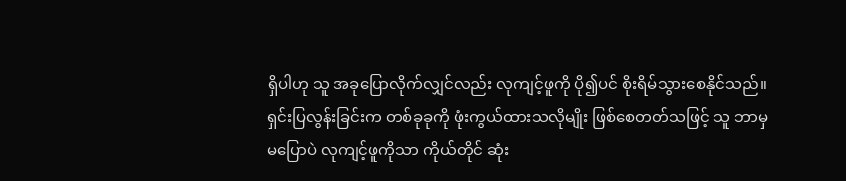ရှိပါဟု သူ အခုပြောလိုက်လျှင်လည်း လုကျင့်ဖူကို ပို၍ပင် စိုးရိမ်သွားစေနိုင်သည်။
ရှင်းပြလွန်းခြင်းက တစ်ခုခုကို ဖုံးကွယ်ထားသလိုမျိုး ဖြစ်စေတတ်သဖြင့် သူ ဘာမှမပြောပဲ လုကျင့်ဖူကိုသာ ကိုယ်တိုင် ဆုံး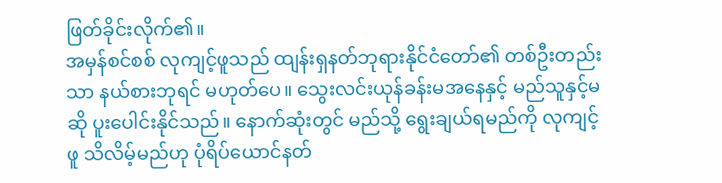ဖြတ်ခိုင်းလိုက်၏။
အမှန်စင်စစ် လုကျင့်ဖူသည် ထျန်းရှနတ်ဘုရားနိုင်ငံတော်၏ တစ်ဦးတည်းသာ နယ်စားဘုရင် မဟုတ်ပေ။ သွေးလင်းယုန်ခန်းမအနေနှင့် မည်သူနှင့်မဆို ပူးပေါင်းနိုင်သည်။ နောက်ဆုံးတွင် မည်သို့ ရွေးချယ်ရမည်ကို လုကျင့်ဖူ သိလိမ့်မည်ဟု ပုံရိပ်ယောင်နတ်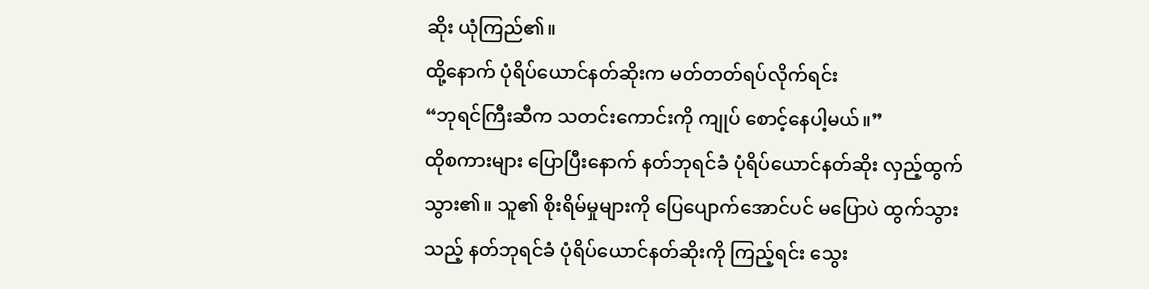ဆိုး ယုံကြည်၏။
ထို့နောက် ပုံရိပ်ယောင်နတ်ဆိုးက မတ်တတ်ရပ်လိုက်ရင်း
“ဘုရင်ကြီးဆီက သတင်းကောင်းကို ကျုပ် စောင့်နေပါ့မယ်။”
ထိုစကားများ ပြောပြီးနောက် နတ်ဘုရင်ခံ ပုံရိပ်ယောင်နတ်ဆိုး လှည့်ထွက်သွား၏။ သူ၏ စိုးရိမ်မှုများကို ပြေပျောက်အောင်ပင် မပြောပဲ ထွက်သွားသည့် နတ်ဘုရင်ခံ ပုံရိပ်ယောင်နတ်ဆိုးကို ကြည့်ရင်း သွေး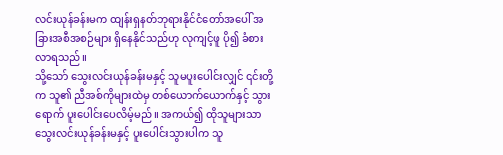လင်းယုန်ခန်းမက ထျန်းရှနတ်ဘုရားနိုင်ငံတော်အပေါ် အခြားအစီအစဉ်များ ရှိနေနိုင်သည်ဟု လုကျင့်ဖူ ပို၍ ခံစားလာရသည်။
သို့သော် သွေးလင်းယုန်ခန်းမနှင့် သူမပူးပေါင်းလျှင် ၎င်းတို့က သူ၏ ညီအစ်ကိုများထဲမှ တစ်ယောက်ယောက်နှင့် သွားရောက် ပူးပေါင်းပေလိမ့်မည်။ အကယ်၍ ထိုသူများသာ သွေးလင်းယုန်ခန်းမနှင့် ပူးပေါင်းသွားပါက သူ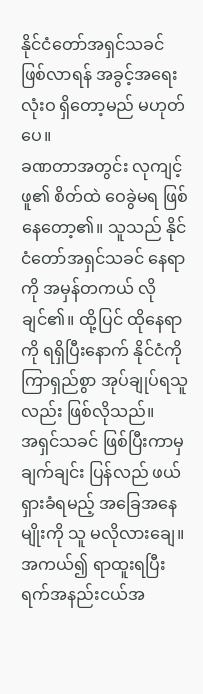နိုင်ငံတော်အရှင်သခင် ဖြစ်လာရန် အခွင့်အရေး လုံးဝ ရှိတော့မည် မဟုတ်ပေ။
ခဏတာအတွင်း လုကျင့်ဖူ၏ စိတ်ထဲ ဝေခွဲမရ ဖြစ်နေတော့၏။ သူသည် နိုင်ငံတော်အရှင်သခင် နေရာကို အမှန်တကယ် လိုချင်၏။ ထို့ပြင် ထိုနေရာကို ရရှိပြီးနောက် နိုင်ငံကို ကြာရှည်စွာ အုပ်ချုပ်ရသူလည်း ဖြစ်လိုသည်။
အရှင်သခင် ဖြစ်ပြီးကာမှ ချက်ချင်း ပြန်လည် ဖယ်ရှားခံရမည့် အခြေအနေမျိုးကို သူ မလိုလားချေ။ အကယ်၍ ရာထူးရပြီး ရက်အနည်းငယ်အ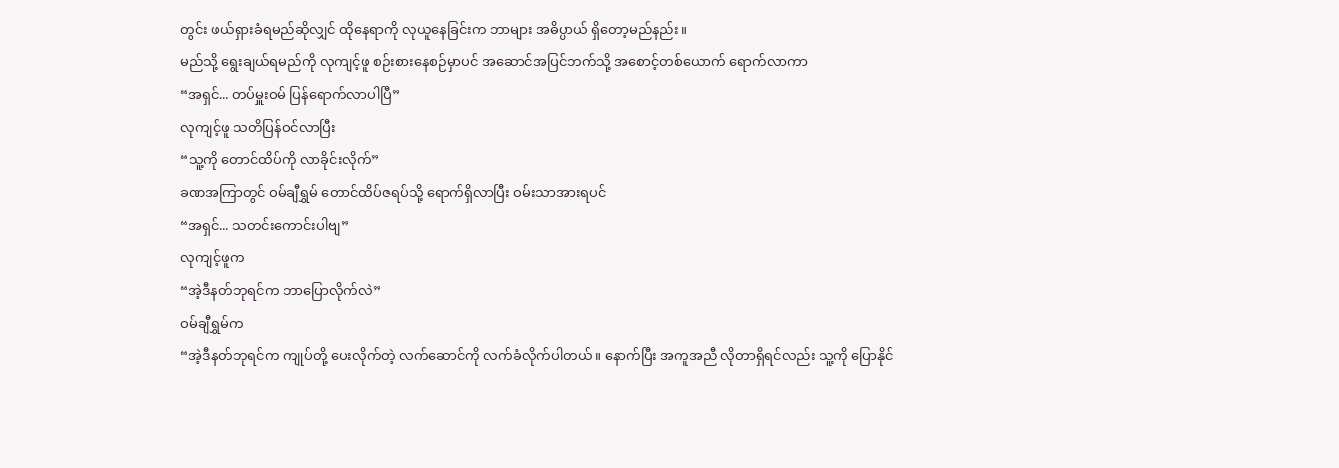တွင်း ဖယ်ရှားခံရမည်ဆိုလျှင် ထိုနေရာကို လုယူနေခြင်းက ဘာများ အဓိပ္ပာယ် ရှိတော့မည်နည်း။
မည်သို့ ရွေးချယ်ရမည်ကို လုကျင့်ဖူ စဉ်းစားနေစဉ်မှာပင် အဆောင်အပြင်ဘက်သို့ အစောင့်တစ်ယောက် ရောက်လာကာ
“အရှင်... တပ်မှူးဝမ် ပြန်ရောက်လာပါပြီ”
လုကျင့်ဖူ သတိပြန်ဝင်လာပြီး
“သူ့ကို တောင်ထိပ်ကို လာခိုင်းလိုက်”
ခဏအကြာတွင် ဝမ်ချီရွှမ် တောင်ထိပ်ဇရပ်သို့ ရောက်ရှိလာပြီး ဝမ်းသာအားရပင်
“အရှင်... သတင်းကောင်းပါဗျ”
လုကျင့်ဖူက
“အဲ့ဒီနတ်ဘုရင်က ဘာပြောလိုက်လဲ”
ဝမ်ချီရွှမ်က
“အဲ့ဒီနတ်ဘုရင်က ကျုပ်တို့ ပေးလိုက်တဲ့ လက်ဆောင်ကို လက်ခံလိုက်ပါတယ်။ နောက်ပြီး အကူအညီ လိုတာရှိရင်လည်း သူ့ကို ပြောနိုင်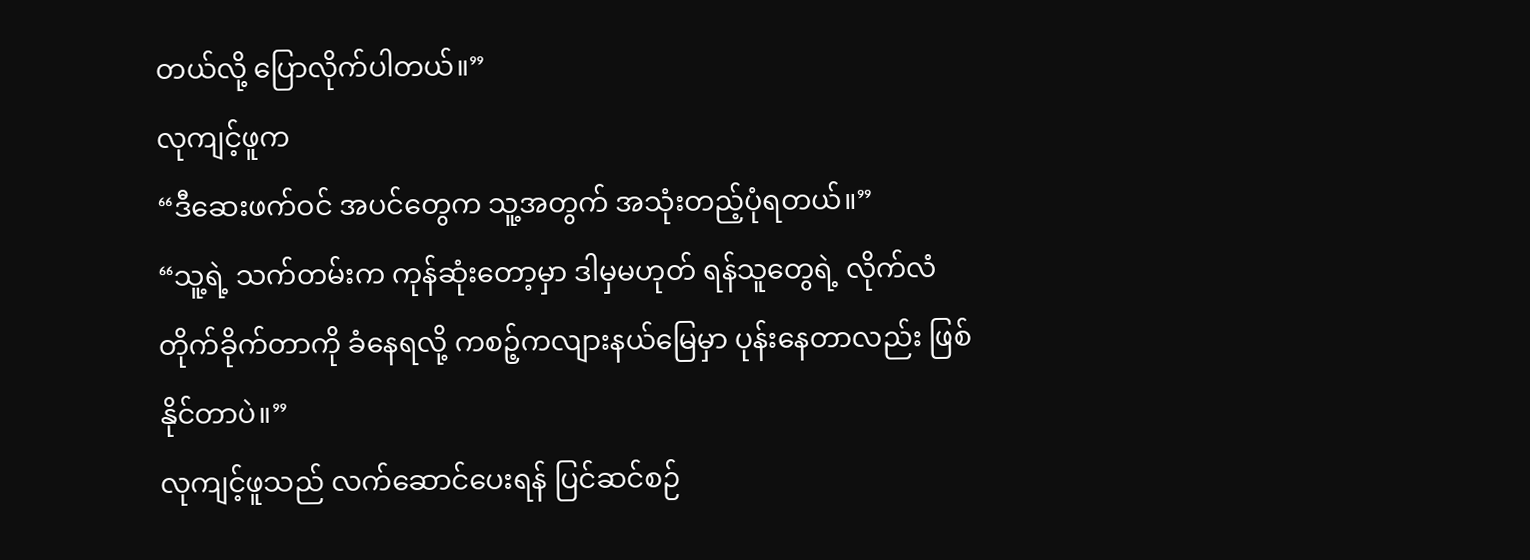တယ်လို့ ပြောလိုက်ပါတယ်။”
လုကျင့်ဖူက
“ဒီဆေးဖက်ဝင် အပင်တွေက သူ့အတွက် အသုံးတည့်ပုံရတယ်။”
“သူ့ရဲ့ သက်တမ်းက ကုန်ဆုံးတော့မှာ ဒါမှမဟုတ် ရန်သူတွေရဲ့ လိုက်လံတိုက်ခိုက်တာကို ခံနေရလို့ ကစဉ့်ကလျားနယ်မြေမှာ ပုန်းနေတာလည်း ဖြစ်နိုင်တာပဲ။”
လုကျင့်ဖူသည် လက်ဆောင်ပေးရန် ပြင်ဆင်စဉ်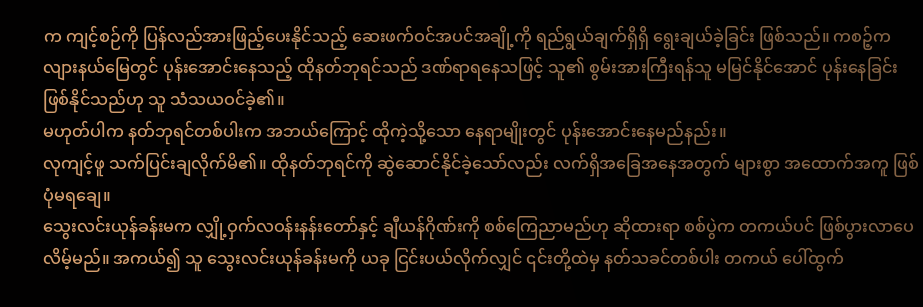က ကျင့်စဉ်ကို ပြန်လည်အားဖြည့်ပေးနိုင်သည့် ဆေးဖက်ဝင်အပင်အချို့ကို ရည်ရွယ်ချက်ရှိရှိ ရွေးချယ်ခဲ့ခြင်း ဖြစ်သည်။ ကစဉ့်ကလျားနယ်မြေတွင် ပုန်းအောင်းနေသည့် ထိုနတ်ဘုရင်သည် ဒဏ်ရာရနေသဖြင့် သူ၏ စွမ်းအားကြီးရန်သူ မမြင်နိုင်အောင် ပုန်းနေခြင်းဖြစ်နိုင်သည်ဟု သူ သံသယဝင်ခဲ့၏။
မဟုတ်ပါက နတ်ဘုရင်တစ်ပါးက အဘယ်ကြောင့် ထိုကဲ့သို့သော နေရာမျိုးတွင် ပုန်းအောင်းနေမည်နည်း။
လုကျင့်ဖူ သက်ပြင်းချလိုက်မိ၏။ ထိုနတ်ဘုရင်ကို ဆွဲဆောင်နိုင်ခဲ့သော်လည်း လက်ရှိအခြေအနေအတွက် များစွာ အထောက်အကူ ဖြစ်ပုံမရချေ။
သွေးလင်းယုန်ခန်းမက လျှို့ဝှက်လဝန်းနန်းတော်နှင့် ချီယန်ဂိုဏ်းကို စစ်ကြေညာမည်ဟု ဆိုထားရာ စစ်ပွဲက တကယ်ပင် ဖြစ်ပွားလာပေလိမ့်မည်။ အကယ်၍ သူ သွေးလင်းယုန်ခန်းမကို ယခု ငြင်းပယ်လိုက်လျှင် ၎င်းတို့ထဲမှ နတ်သခင်တစ်ပါး တကယ် ပေါ်ထွက်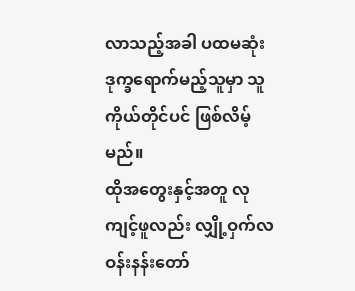လာသည့်အခါ ပထမဆုံး ဒုက္ခရောက်မည့်သူမှာ သူကိုယ်တိုင်ပင် ဖြစ်လိမ့်မည်။
ထိုအတွေးနှင့်အတူ လုကျင့်ဖူလည်း လျှို့ဝှက်လဝန်းနန်းတော်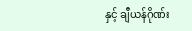နှင့် ချီယန်ဂိုဏ်း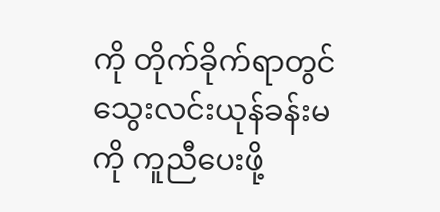ကို တိုက်ခိုက်ရာတွင် သွေးလင်းယုန်ခန်းမကို ကူညီပေးဖို့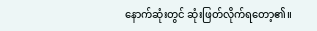နောက်ဆုံးတွင် ဆုံးဖြတ်လိုက်ရတော့၏။